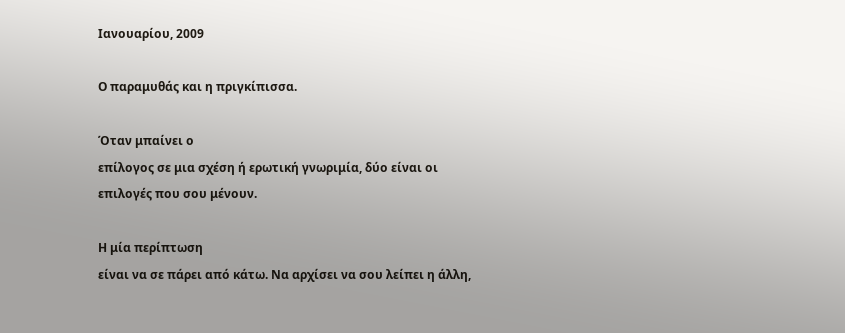Ιανουαρίου, 2009

Ο παραμυθάς και η πριγκίπισσα.

Όταν μπαίνει ο
επίλογος σε μια σχέση ή ερωτική γνωριμία, δύο είναι οι επιλογές που σου μένουν.

Η μία περίπτωση
είναι να σε πάρει από κάτω. Να αρχίσει να σου λείπει η άλλη,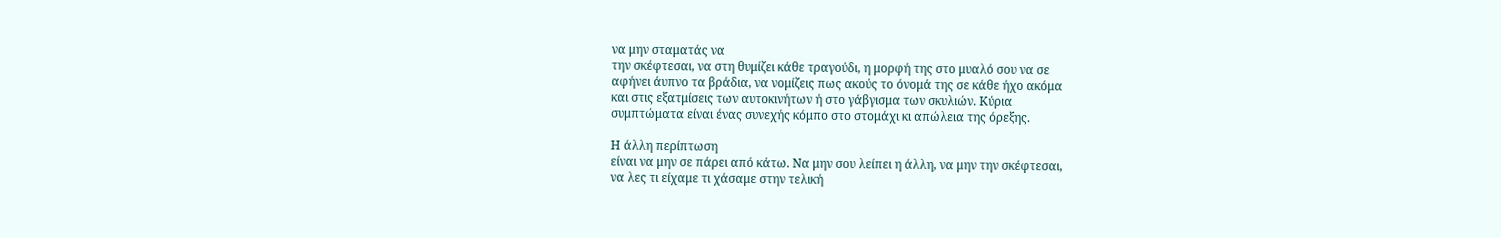να μην σταματάς να
την σκέφτεσαι, να στη θυμίζει κάθε τραγούδι, η μορφή της στο μυαλό σου να σε
αφήνει άυπνο τα βράδια, να νομίζεις πως ακούς το όνομά της σε κάθε ήχο ακόμα
και στις εξατμίσεις των αυτοκινήτων ή στο γάβγισμα των σκυλιών. Κύρια
συμπτώματα είναι ένας συνεχής κόμπο στο στομάχι κι απώλεια της όρεξης.

Η άλλη περίπτωση
είναι να μην σε πάρει από κάτω. Να μην σου λείπει η άλλη, να μην την σκέφτεσαι,
να λες τι είχαμε τι χάσαμε στην τελική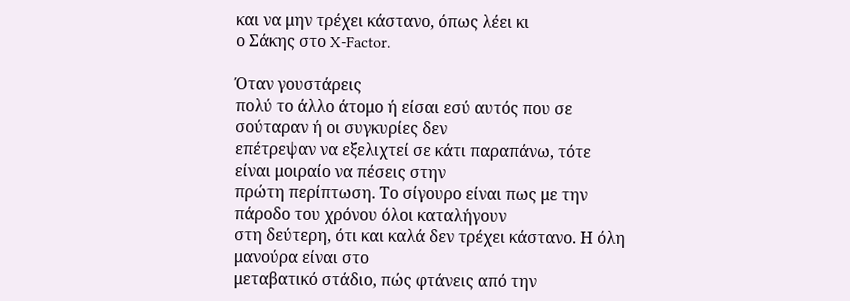και να μην τρέχει κάστανο, όπως λέει κι
ο Σάκης στο X-Factor.

Όταν γουστάρεις
πολύ το άλλο άτομο ή είσαι εσύ αυτός που σε σούταραν ή οι συγκυρίες δεν
επέτρεψαν να εξελιχτεί σε κάτι παραπάνω, τότε είναι μοιραίο να πέσεις στην
πρώτη περίπτωση. Το σίγουρο είναι πως με την πάροδο του χρόνου όλοι καταλήγουν
στη δεύτερη, ότι και καλά δεν τρέχει κάστανο. Η όλη μανούρα είναι στο
μεταβατικό στάδιο, πώς φτάνεις από την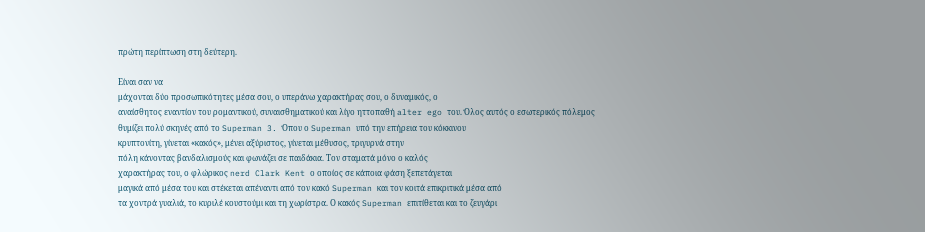πρώτη περίπτωση στη δεύτερη.

Είναι σαν να
μάχονται δύο προσωπικότητες μέσα σου, ο υπεράνω χαρακτήρας σου, ο δυναμικός, ο
αναίσθητος εναντίον του ρομαντικού, συναισθηματικού και λίγο ηττοπαθή alter ego του. Όλος αυτός ο εσωτερικός πόλεμος θυμίζει πολύ σκηνές από το Superman 3. Όπου ο Superman υπό την επήρεια του κόκκινου
κρυπτονίτη, γίνεται «κακός», μένει αξύριστος, γίνεται μέθυσος, τριγυρνά στην
πόλη κάνοντας βανδαλισμούς και φωνάζει σε παιδάκια. Τον σταματά μόνο ο καλός
χαρακτήρας του, ο φλώρικος nerd Clark Kent ο οποίος σε κάποια φάση ξεπετάγεται
μαγικά από μέσα του και στέκεται απέναντι από τον κακό Superman και τον κοιτά επικριτικά μέσα από
τα χοντρά γυαλιά, το κυριλέ κουστούμι και τη χωρίστρα. Ο κακός Superman επιτίθεται και το ζευγάρι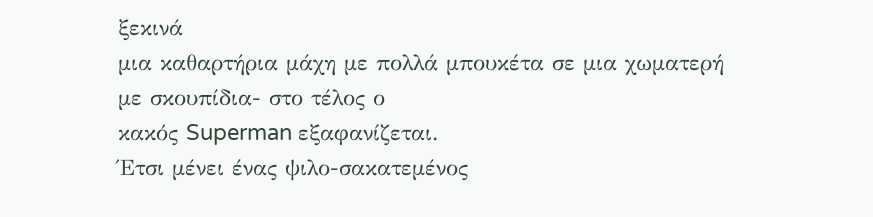ξεκινά
μια καθαρτήρια μάχη με πολλά μπουκέτα σε μια χωματερή με σκουπίδια- στο τέλος ο
κακός Superman εξαφανίζεται.
Έτσι μένει ένας ψιλο-σακατεμένος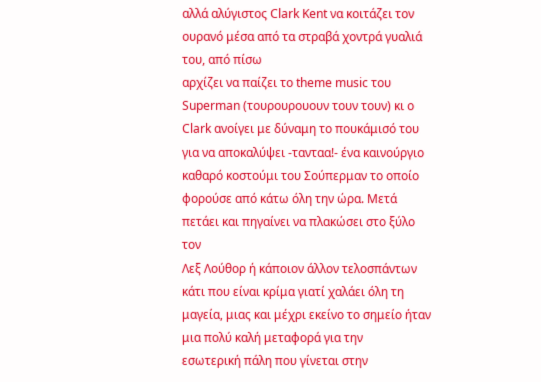αλλά αλύγιστος Clark Kent να κοιτάζει τον ουρανό μέσα από τα στραβά χοντρά γυαλιά του, από πίσω
αρχίζει να παίζει το theme music του Superman (τουρουρουουν τουν τουν) κι ο Clark ανοίγει με δύναμη το πουκάμισό του
για να αποκαλύψει -τανταα!- ένα καινούργιο καθαρό κοστούμι του Σούπερμαν το οποίο
φορούσε από κάτω όλη την ώρα. Μετά πετάει και πηγαίνει να πλακώσει στο ξύλο τον
Λεξ Λούθορ ή κάποιον άλλον τελοσπάντων κάτι που είναι κρίμα γιατί χαλάει όλη τη
μαγεία, μιας και μέχρι εκείνο το σημείο ήταν μια πολύ καλή μεταφορά για την
εσωτερική πάλη που γίνεται στην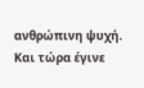ανθρώπινη ψυχή. Και τώρα έγινε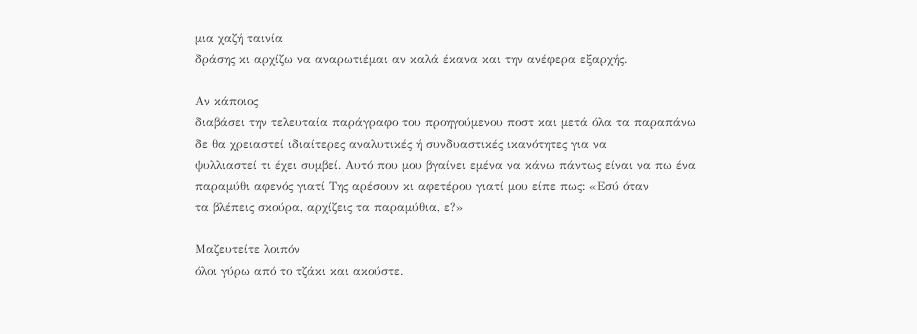μια χαζή ταινία
δράσης κι αρχίζω να αναρωτιέμαι αν καλά έκανα και την ανέφερα εξαρχής.

Αν κάποιος
διαβάσει την τελευταία παράγραφο του προηγούμενου ποστ και μετά όλα τα παραπάνω
δε θα χρειαστεί ιδιαίτερες αναλυτικές ή συνδυαστικές ικανότητες για να
ψυλλιαστεί τι έχει συμβεί. Αυτό που μου βγαίνει εμένα να κάνω πάντως είναι να πω ένα
παραμύθι αφενός γιατί Της αρέσουν κι αφετέρου γιατί μου είπε πως: «Εσύ όταν
τα βλέπεις σκούρα, αρχίζεις τα παραμύθια, ε?»

Μαζευτείτε λοιπόν
όλοι γύρω από το τζάκι και ακούστε.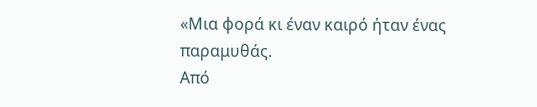«Μια φορά κι έναν καιρό ήταν ένας παραμυθάς.
Από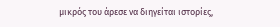μικρός του άρεσε να διηγείται ιστορίες,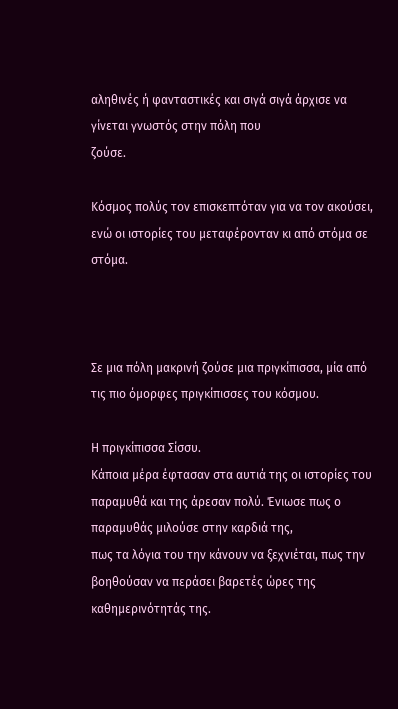αληθινές ή φανταστικές και σιγά σιγά άρχισε να γίνεται γνωστός στην πόλη που
ζούσε.

Κόσμος πολύς τον επισκεπτόταν για να τον ακούσει,
ενώ οι ιστορίες του μεταφέρονταν κι από στόμα σε στόμα.



Σε μια πόλη μακρινή ζούσε μια πριγκίπισσα, μία από
τις πιο όμορφες πριγκίπισσες του κόσμου.

Η πριγκίπισσα Σίσσυ.
Κάποια μέρα έφτασαν στα αυτιά της οι ιστορίες του
παραμυθά και της άρεσαν πολύ. Ένιωσε πως ο παραμυθάς μιλούσε στην καρδιά της,
πως τα λόγια του την κάνουν να ξεχνιέται, πως την βοηθούσαν να περάσει βαρετές ώρες της καθημερινότητάς της.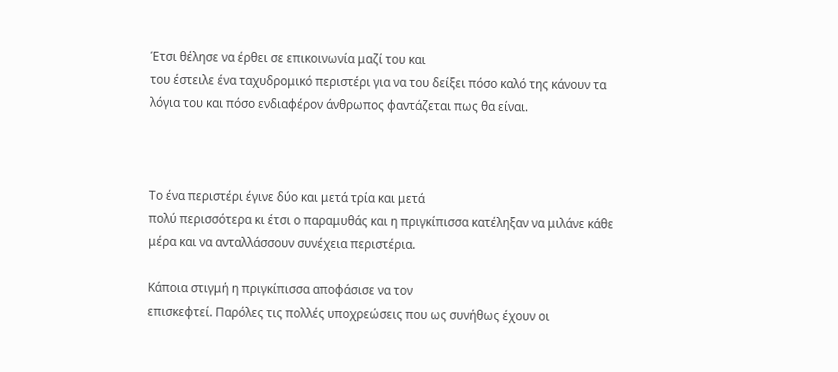Έτσι θέλησε να έρθει σε επικοινωνία μαζί του και
του έστειλε ένα ταχυδρομικό περιστέρι για να του δείξει πόσο καλό της κάνουν τα
λόγια του και πόσο ενδιαφέρον άνθρωπος φαντάζεται πως θα είναι.



Το ένα περιστέρι έγινε δύο και μετά τρία και μετά
πολύ περισσότερα κι έτσι ο παραμυθάς και η πριγκίπισσα κατέληξαν να μιλάνε κάθε
μέρα και να ανταλλάσσουν συνέχεια περιστέρια.

Κάποια στιγμή η πριγκίπισσα αποφάσισε να τον
επισκεφτεί. Παρόλες τις πολλές υποχρεώσεις που ως συνήθως έχουν οι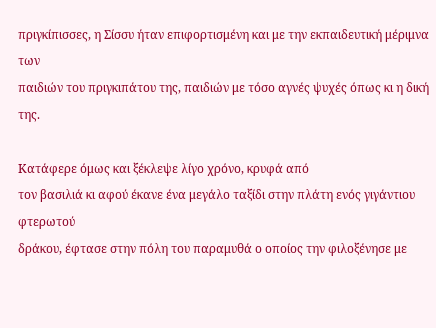πριγκίπισσες, η Σίσσυ ήταν επιφορτισμένη και με την εκπαιδευτική μέριμνα των
παιδιών του πριγκιπάτου της, παιδιών με τόσο αγνές ψυχές όπως κι η δική της.

Κατάφερε όμως και ξέκλεψε λίγο χρόνο, κρυφά από
τον βασιλιά κι αφού έκανε ένα μεγάλο ταξίδι στην πλάτη ενός γιγάντιου φτερωτού
δράκου, έφτασε στην πόλη του παραμυθά ο οποίος την φιλοξένησε με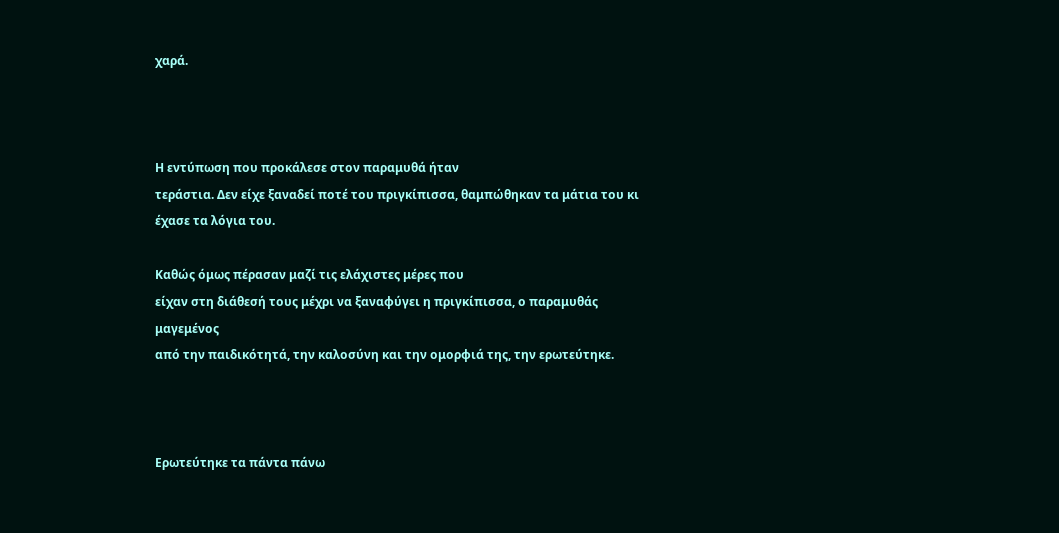χαρά.



Η εντύπωση που προκάλεσε στον παραμυθά ήταν
τεράστια. Δεν είχε ξαναδεί ποτέ του πριγκίπισσα, θαμπώθηκαν τα μάτια του κι
έχασε τα λόγια του.

Καθώς όμως πέρασαν μαζί τις ελάχιστες μέρες που
είχαν στη διάθεσή τους μέχρι να ξαναφύγει η πριγκίπισσα, ο παραμυθάς μαγεμένος
από την παιδικότητά, την καλοσύνη και την ομορφιά της, την ερωτεύτηκε.



Ερωτεύτηκε τα πάντα πάνω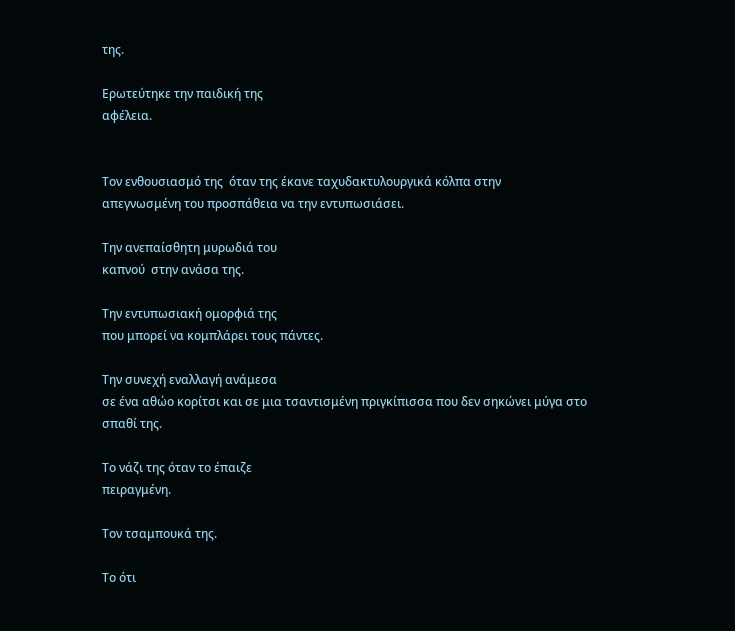της.

Ερωτεύτηκε την παιδική της
αφέλεια.


Τον ενθουσιασμό της  όταν της έκανε ταχυδακτυλουργικά κόλπα στην
απεγνωσμένη του προσπάθεια να την εντυπωσιάσει.

Την ανεπαίσθητη μυρωδιά του
καπνού  στην ανάσα της.

Την εντυπωσιακή ομορφιά της
που μπορεί να κομπλάρει τους πάντες.

Την συνεχή εναλλαγή ανάμεσα
σε ένα αθώο κορίτσι και σε μια τσαντισμένη πριγκίπισσα που δεν σηκώνει μύγα στο
σπαθί της.

Το νάζι της όταν το έπαιζε
πειραγμένη.

Τον τσαμπουκά της.

Το ότι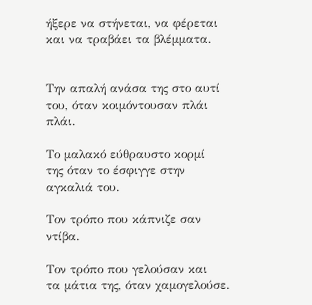ήξερε να στήνεται, να φέρεται και να τραβάει τα βλέμματα.


Την απαλή ανάσα της στο αυτί
του, όταν κοιμόντουσαν πλάι πλάι.

Το μαλακό εύθραυστο κορμί
της όταν το έσφιγγε στην αγκαλιά του.

Τον τρόπο που κάπνιζε σαν
ντίβα.

Τον τρόπο που γελούσαν και
τα μάτια της, όταν χαμογελούσε.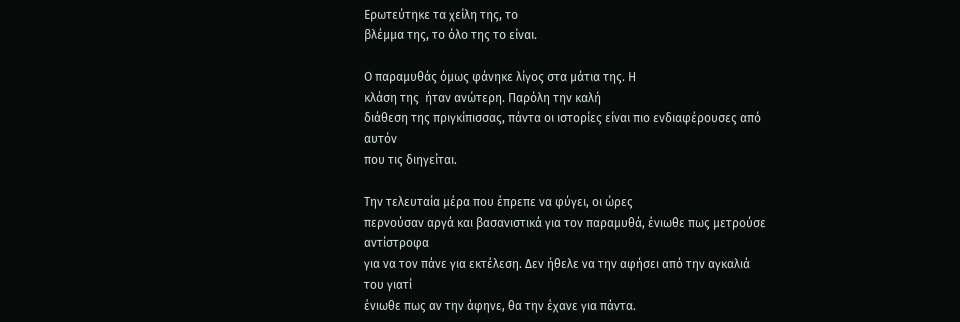Ερωτεύτηκε τα χείλη της, το
βλέμμα της, το όλο της το είναι.

Ο παραμυθάς όμως φάνηκε λίγος στα μάτια της. Η
κλάση της  ήταν ανώτερη. Παρόλη την καλή
διάθεση της πριγκίπισσας, πάντα οι ιστορίες είναι πιο ενδιαφέρουσες από αυτόν
που τις διηγείται.

Την τελευταία μέρα που έπρεπε να φύγει, οι ώρες
περνούσαν αργά και βασανιστικά για τον παραμυθά, ένιωθε πως μετρούσε αντίστροφα
για να τον πάνε για εκτέλεση. Δεν ήθελε να την αφήσει από την αγκαλιά του γιατί
ένιωθε πως αν την άφηνε, θα την έχανε για πάντα.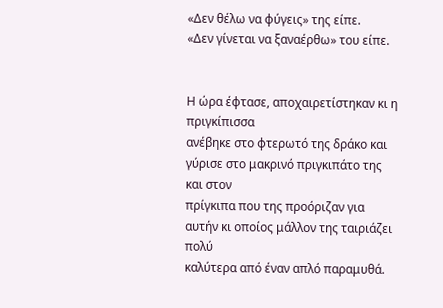«Δεν θέλω να φύγεις» της είπε.
«Δεν γίνεται να ξαναέρθω» του είπε.


Η ώρα έφτασε, αποχαιρετίστηκαν κι η πριγκίπισσα
ανέβηκε στο φτερωτό της δράκο και γύρισε στο μακρινό πριγκιπάτο της και στον
πρίγκιπα που της προόριζαν για αυτήν κι οποίος μάλλον της ταιριάζει πολύ
καλύτερα από έναν απλό παραμυθά.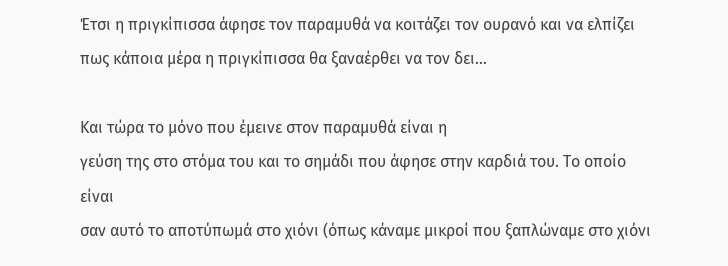Έτσι η πριγκίπισσα άφησε τον παραμυθά να κοιτάζει τον ουρανό και να ελπίζει πως κάποια μέρα η πριγκίπισσα θα ξαναέρθει να τον δει…

Και τώρα το μόνο που έμεινε στον παραμυθά είναι η
γεύση της στο στόμα του και το σημάδι που άφησε στην καρδιά του. Το οποίο είναι
σαν αυτό το αποτύπωμά στο χιόνι (όπως κάναμε μικροί που ξαπλώναμε στο χιόνι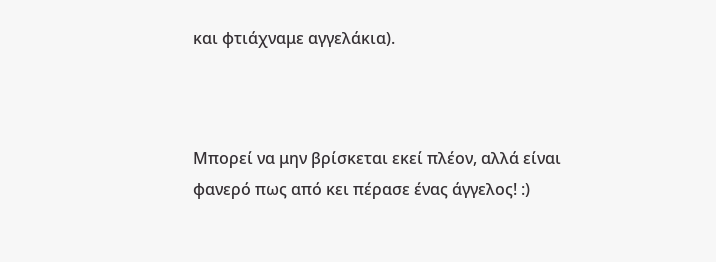και φτιάχναμε αγγελάκια).



Μπορεί να μην βρίσκεται εκεί πλέον, αλλά είναι
φανερό πως από κει πέρασε ένας άγγελος! :)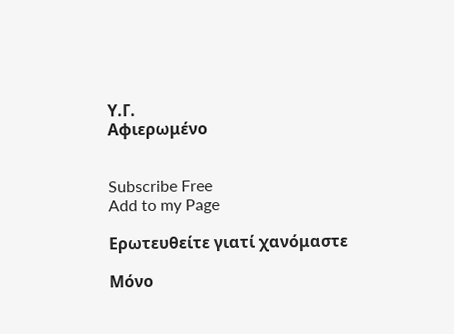Υ.Γ.
Αφιερωμένο


Subscribe Free
Add to my Page

Ερωτευθείτε γιατί χανόμαστε

Μόνο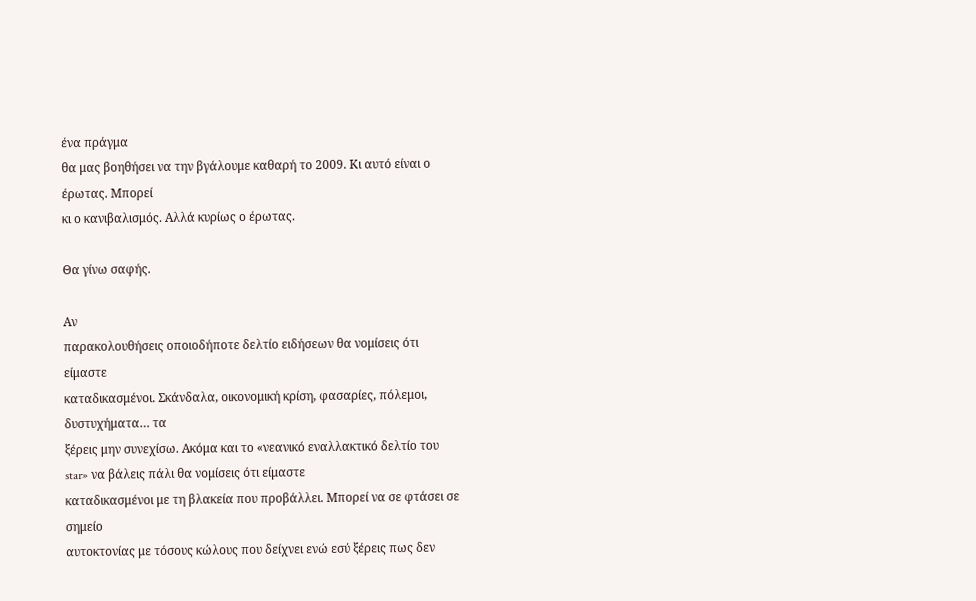ένα πράγμα
θα μας βοηθήσει να την βγάλουμε καθαρή το 2009. Κι αυτό είναι ο έρωτας. Μπορεί
κι ο κανιβαλισμός. Αλλά κυρίως ο έρωτας.

Θα γίνω σαφής.

Αν
παρακολουθήσεις οποιοδήποτε δελτίο ειδήσεων θα νομίσεις ότι είμαστε
καταδικασμένοι. Σκάνδαλα, οικονομική κρίση, φασαρίες, πόλεμοι, δυστυχήματα… τα
ξέρεις μην συνεχίσω. Ακόμα και το «νεανικό εναλλακτικό δελτίο του star» να βάλεις πάλι θα νομίσεις ότι είμαστε
καταδικασμένοι με τη βλακεία που προβάλλει. Μπορεί να σε φτάσει σε σημείο
αυτοκτονίας με τόσους κώλους που δείχνει ενώ εσύ ξέρεις πως δεν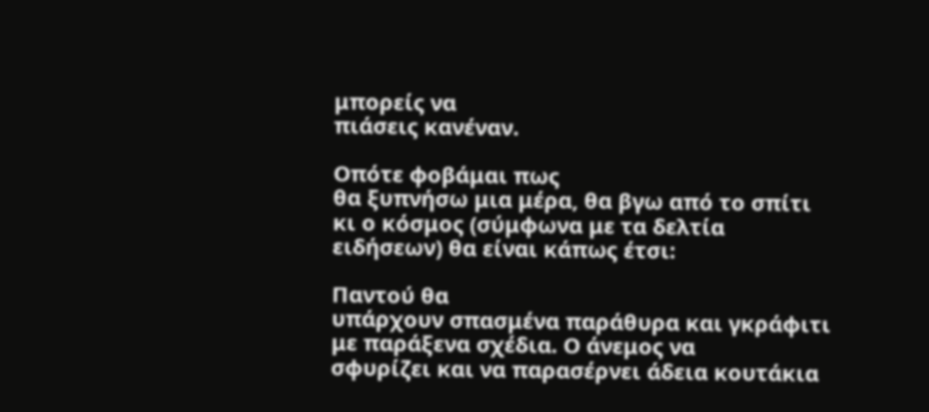μπορείς να
πιάσεις κανέναν.

Οπότε φοβάμαι πως
θα ξυπνήσω μια μέρα, θα βγω από το σπίτι κι ο κόσμος (σύμφωνα με τα δελτία
ειδήσεων) θα είναι κάπως έτσι:

Παντού θα
υπάρχουν σπασμένα παράθυρα και γκράφιτι με παράξενα σχέδια. Ο άνεμος να
σφυρίζει και να παρασέρνει άδεια κουτάκια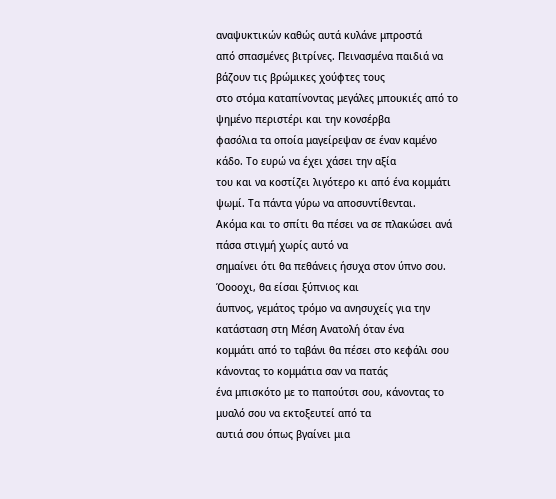αναψυκτικών καθώς αυτά κυλάνε μπροστά
από σπασμένες βιτρίνες. Πεινασμένα παιδιά να βάζουν τις βρώμικες χούφτες τους
στο στόμα καταπίνοντας μεγάλες μπουκιές από το ψημένο περιστέρι και την κονσέρβα
φασόλια τα οποία μαγείρεψαν σε έναν καμένο κάδο. Το ευρώ να έχει χάσει την αξία
του και να κοστίζει λιγότερο κι από ένα κομμάτι ψωμί. Τα πάντα γύρω να αποσυντίθενται.
Ακόμα και το σπίτι θα πέσει να σε πλακώσει ανά πάσα στιγμή χωρίς αυτό να
σημαίνει ότι θα πεθάνεις ήσυχα στον ύπνο σου. Όοοοχι, θα είσαι ξύπνιος και
άυπνος, γεμάτος τρόμο να ανησυχείς για την κατάσταση στη Μέση Ανατολή όταν ένα
κομμάτι από το ταβάνι θα πέσει στο κεφάλι σου κάνοντας το κομμάτια σαν να πατάς
ένα μπισκότο με το παπούτσι σου, κάνοντας το μυαλό σου να εκτοξευτεί από τα
αυτιά σου όπως βγαίνει μια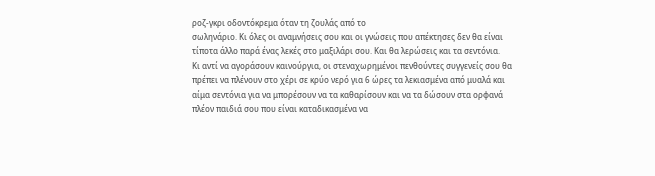ροζ-γκρι οδοντόκρεμα όταν τη ζουλάς από το
σωληνάριο. Κι όλες οι αναμνήσεις σου και οι γνώσεις που απέκτησες δεν θα είναι
τίποτα άλλο παρά ένας λεκές στο μαξιλάρι σου. Και θα λερώσεις και τα σεντόνια.
Κι αντί να αγοράσουν καινούργια, οι στεναχωρημένοι πενθούντες συγγενείς σου θα
πρέπει να πλένουν στο χέρι σε κρύο νερό για 6 ώρες τα λεκιασμένα από μυαλά και
αίμα σεντόνια για να μπορέσουν να τα καθαρίσουν και να τα δώσουν στα ορφανά
πλέον παιδιά σου που είναι καταδικασμένα να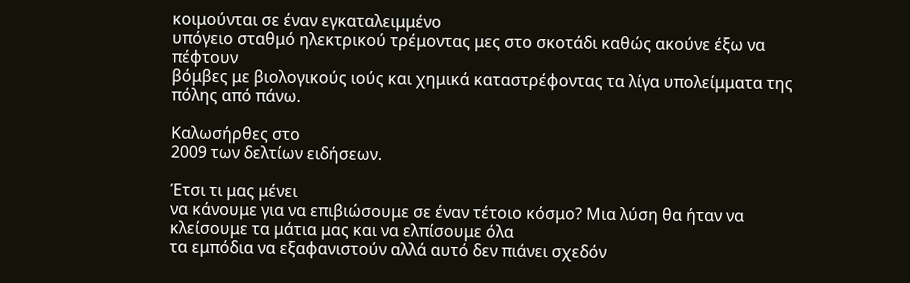κοιμούνται σε έναν εγκαταλειμμένο
υπόγειο σταθμό ηλεκτρικού τρέμοντας μες στο σκοτάδι καθώς ακούνε έξω να πέφτουν
βόμβες με βιολογικούς ιούς και χημικά καταστρέφοντας τα λίγα υπολείμματα της
πόλης από πάνω.

Καλωσήρθες στο
2009 των δελτίων ειδήσεων.

Έτσι τι μας μένει
να κάνουμε για να επιβιώσουμε σε έναν τέτοιο κόσμο? Μια λύση θα ήταν να  κλείσουμε τα μάτια μας και να ελπίσουμε όλα
τα εμπόδια να εξαφανιστούν αλλά αυτό δεν πιάνει σχεδόν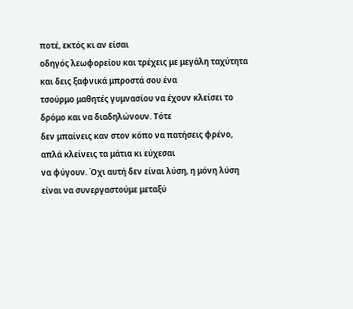ποτέ, εκτός κι αν είσαι
οδηγός λεωφορείου και τρέχεις με μεγάλη ταχύτητα και δεις ξαφνικά μπροστά σου ένα
τσούρμο μαθητές γυμνασίου να έχουν κλείσει το δρόμο και να διαδηλώνουν. Τότε
δεν μπαίνεις καν στον κόπο να πατήσεις φρένο, απλά κλείνεις τα μάτια κι εύχεσαι
να φύγουν. Όχι αυτή δεν είναι λύση, η μόνη λύση είναι να συνεργαστούμε μεταξύ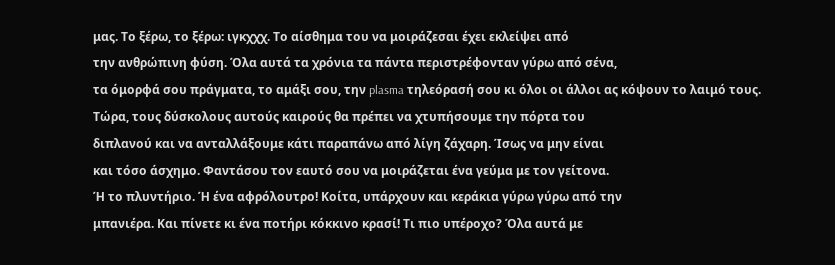μας. Το ξέρω, το ξέρω: ιγκχχχ. Το αίσθημα του να μοιράζεσαι έχει εκλείψει από
την ανθρώπινη φύση. Όλα αυτά τα χρόνια τα πάντα περιστρέφονταν γύρω από σένα,
τα όμορφά σου πράγματα, το αμάξι σου, την plasma τηλεόρασή σου κι όλοι οι άλλοι ας κόψουν το λαιμό τους.
Τώρα, τους δύσκολους αυτούς καιρούς θα πρέπει να χτυπήσουμε την πόρτα του
διπλανού και να ανταλλάξουμε κάτι παραπάνω από λίγη ζάχαρη. Ίσως να μην είναι
και τόσο άσχημο. Φαντάσου τον εαυτό σου να μοιράζεται ένα γεύμα με τον γείτονα.
Ή το πλυντήριο. Ή ένα αφρόλουτρο! Κοίτα, υπάρχουν και κεράκια γύρω γύρω από την
μπανιέρα. Και πίνετε κι ένα ποτήρι κόκκινο κρασί! Τι πιο υπέροχο? Όλα αυτά με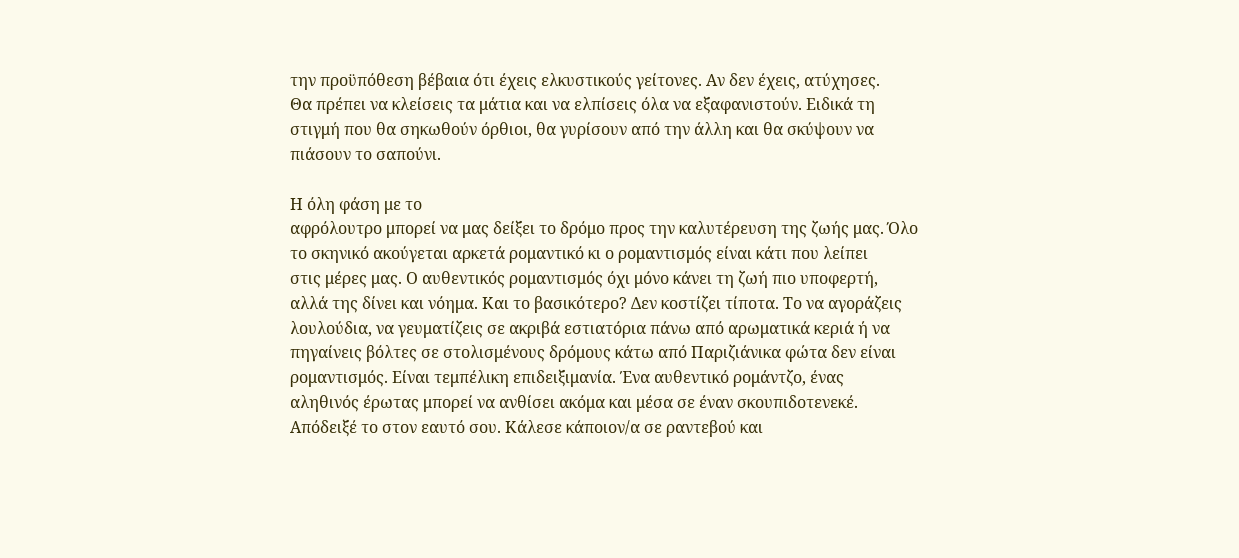την προϋπόθεση βέβαια ότι έχεις ελκυστικούς γείτονες. Αν δεν έχεις, ατύχησες.
Θα πρέπει να κλείσεις τα μάτια και να ελπίσεις όλα να εξαφανιστούν. Ειδικά τη
στιγμή που θα σηκωθούν όρθιοι, θα γυρίσουν από την άλλη και θα σκύψουν να
πιάσουν το σαπούνι.

Η όλη φάση με το
αφρόλουτρο μπορεί να μας δείξει το δρόμο προς την καλυτέρευση της ζωής μας. Όλο
το σκηνικό ακούγεται αρκετά ρομαντικό κι ο ρομαντισμός είναι κάτι που λείπει
στις μέρες μας. Ο αυθεντικός ρομαντισμός όχι μόνο κάνει τη ζωή πιο υποφερτή,
αλλά της δίνει και νόημα. Και το βασικότερο? Δεν κοστίζει τίποτα. Το να αγοράζεις
λουλούδια, να γευματίζεις σε ακριβά εστιατόρια πάνω από αρωματικά κεριά ή να
πηγαίνεις βόλτες σε στολισμένους δρόμους κάτω από Παριζιάνικα φώτα δεν είναι
ρομαντισμός. Είναι τεμπέλικη επιδειξιμανία. Ένα αυθεντικό ρομάντζο, ένας
αληθινός έρωτας μπορεί να ανθίσει ακόμα και μέσα σε έναν σκουπιδοτενεκέ.
Απόδειξέ το στον εαυτό σου. Κάλεσε κάποιον/α σε ραντεβού και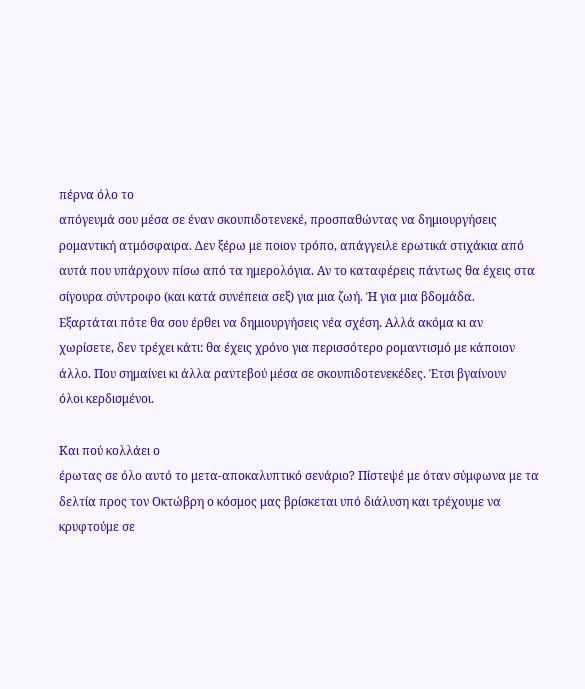πέρνα όλο το
απόγευμά σου μέσα σε έναν σκουπιδοτενεκέ, προσπαθώντας να δημιουργήσεις
ρομαντική ατμόσφαιρα. Δεν ξέρω με ποιον τρόπο, απάγγειλε ερωτικά στιχάκια από
αυτά που υπάρχουν πίσω από τα ημερολόγια. Αν το καταφέρεις πάντως θα έχεις στα
σίγουρα σύντροφο (και κατά συνέπεια σεξ) για μια ζωή. Ή για μια βδομάδα.
Εξαρτάται πότε θα σου έρθει να δημιουργήσεις νέα σχέση. Αλλά ακόμα κι αν
χωρίσετε, δεν τρέχει κάτι: θα έχεις χρόνο για περισσότερο ρομαντισμό με κάποιον
άλλο. Που σημαίνει κι άλλα ραντεβού μέσα σε σκουπιδοτενεκέδες. Έτσι βγαίνουν
όλοι κερδισμένοι.

Και πού κολλάει ο
έρωτας σε όλο αυτό το μετα-αποκαλυπτικό σενάριο? Πίστεψέ με όταν σύμφωνα με τα
δελτία προς τον Οκτώβρη ο κόσμος μας βρίσκεται υπό διάλυση και τρέχουμε να
κρυφτούμε σε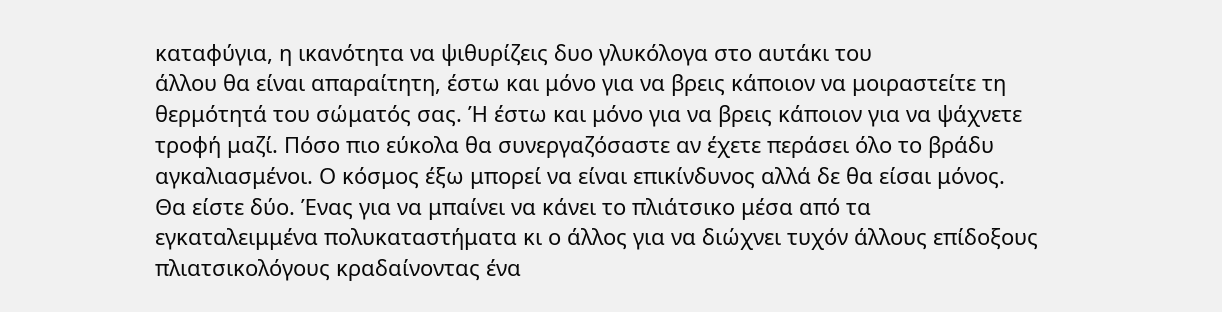καταφύγια, η ικανότητα να ψιθυρίζεις δυο γλυκόλογα στο αυτάκι του
άλλου θα είναι απαραίτητη, έστω και μόνο για να βρεις κάποιον να μοιραστείτε τη
θερμότητά του σώματός σας. Ή έστω και μόνο για να βρεις κάποιον για να ψάχνετε
τροφή μαζί. Πόσο πιο εύκολα θα συνεργαζόσαστε αν έχετε περάσει όλο το βράδυ
αγκαλιασμένοι. Ο κόσμος έξω μπορεί να είναι επικίνδυνος αλλά δε θα είσαι μόνος.
Θα είστε δύο. Ένας για να μπαίνει να κάνει το πλιάτσικο μέσα από τα
εγκαταλειμμένα πολυκαταστήματα κι ο άλλος για να διώχνει τυχόν άλλους επίδοξους
πλιατσικολόγους κραδαίνοντας ένα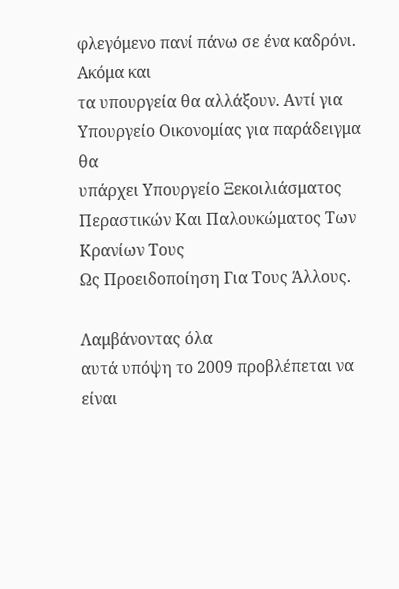φλεγόμενο πανί πάνω σε ένα καδρόνι. Ακόμα και
τα υπουργεία θα αλλάξουν. Αντί για Υπουργείο Οικονομίας για παράδειγμα θα
υπάρχει Υπουργείο Ξεκοιλιάσματος Περαστικών Και Παλουκώματος Των Κρανίων Τους
Ως Προειδοποίηση Για Τους Άλλους.

Λαμβάνοντας όλα
αυτά υπόψη το 2009 προβλέπεται να είναι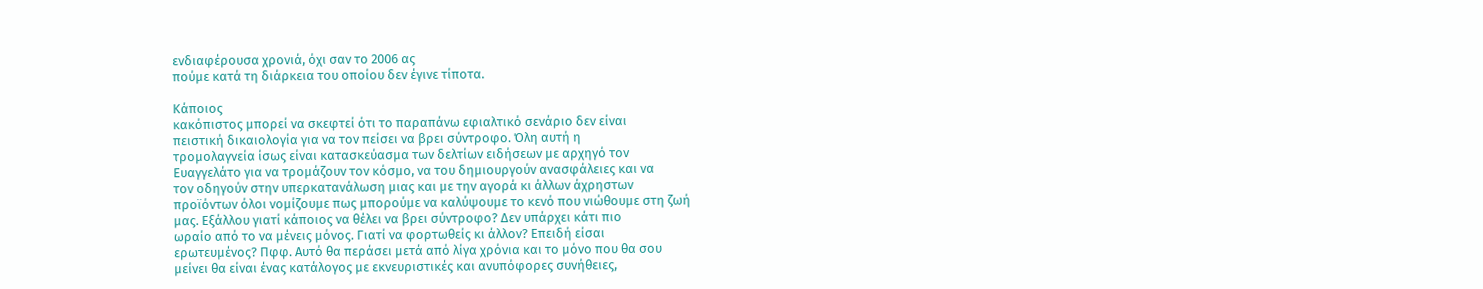ενδιαφέρουσα χρονιά, όχι σαν το 2006 ας
πούμε κατά τη διάρκεια του οποίου δεν έγινε τίποτα.

Κάποιος
κακόπιστος μπορεί να σκεφτεί ότι το παραπάνω εφιαλτικό σενάριο δεν είναι
πειστική δικαιολογία για να τον πείσει να βρει σύντροφο. Όλη αυτή η
τρομολαγνεία ίσως είναι κατασκεύασμα των δελτίων ειδήσεων με αρχηγό τον
Ευαγγελάτο για να τρομάζουν τον κόσμο, να του δημιουργούν ανασφάλειες και να
τον οδηγούν στην υπερκατανάλωση μιας και με την αγορά κι άλλων άχρηστων
προϊόντων όλοι νομίζουμε πως μπορούμε να καλύψουμε το κενό που νιώθουμε στη ζωή
μας. Εξάλλου γιατί κάποιος να θέλει να βρει σύντροφο? Δεν υπάρχει κάτι πιο
ωραίο από το να μένεις μόνος. Γιατί να φορτωθείς κι άλλον? Επειδή είσαι
ερωτευμένος? Πφφ. Αυτό θα περάσει μετά από λίγα χρόνια και το μόνο που θα σου
μείνει θα είναι ένας κατάλογος με εκνευριστικές και ανυπόφορες συνήθειες,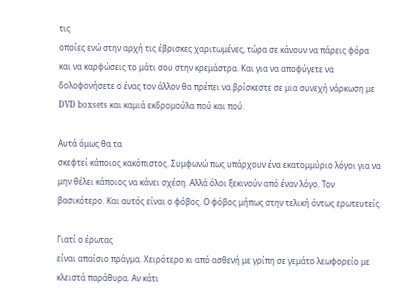τις
οποίες ενώ στην αρχή τις έβρισκες χαριτωμένες, τώρα σε κάνουν να πάρεις φόρα
και να καρφώσεις το μάτι σου στην κρεμάστρα. Και για να αποφύγετε να
δολοφονήσετε ο ένας τον άλλον θα πρέπει να βρίσκεστε σε μια συνεχή νάρκωση με DVD boxsets και καμιά εκδρομούλα πού και πού.

Αυτά όμως θα τα
σκεφτεί κάποιος κακόπιστος. Συμφωνώ πως υπάρχουν ένα εκατομμύριο λόγοι για να
μην θέλει κάποιος να κάνει σχέση. Αλλά όλοι ξεκινούν από έναν λόγο. Τον
βασικότερο. Και αυτός είναι ο φόβος. Ο φόβος μήπως στην τελική όντως ερωτευτείς.

Γιατί ο έρωτας
είναι απαίσιο πράγμα. Χειρότερο κι από ασθενή με γρίπη σε γεμάτο λεωφορείο με
κλειστά παράθυρα. Αν κάτι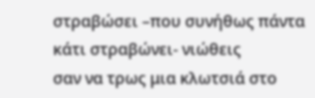στραβώσει –που συνήθως πάντα κάτι στραβώνει- νιώθεις
σαν να τρως μια κλωτσιά στο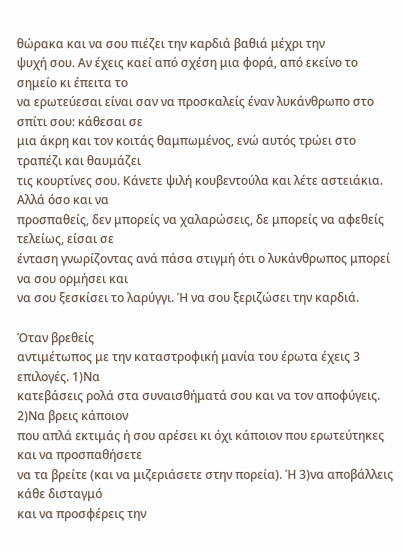θώρακα και να σου πιέζει την καρδιά βαθιά μέχρι την
ψυχή σου. Αν έχεις καεί από σχέση μια φορά, από εκείνο το σημείο κι έπειτα το
να ερωτεύεσαι είναι σαν να προσκαλείς έναν λυκάνθρωπο στο σπίτι σου: κάθεσαι σε
μια άκρη και τον κοιτάς θαμπωμένος, ενώ αυτός τρώει στο τραπέζι και θαυμάζει
τις κουρτίνες σου. Κάνετε ψιλή κουβεντούλα και λέτε αστειάκια. Αλλά όσο και να
προσπαθείς, δεν μπορείς να χαλαρώσεις, δε μπορείς να αφεθείς τελείως, είσαι σε
ένταση γνωρίζοντας ανά πάσα στιγμή ότι ο λυκάνθρωπος μπορεί να σου ορμήσει και
να σου ξεσκίσει το λαρύγγι. Ή να σου ξεριζώσει την καρδιά.

Όταν βρεθείς
αντιμέτωπος με την καταστροφική μανία του έρωτα έχεις 3 επιλογές. 1)Να
κατεβάσεις ρολά στα συναισθήματά σου και να τον αποφύγεις. 2)Να βρεις κάποιον
που απλά εκτιμάς ή σου αρέσει κι όχι κάποιον που ερωτεύτηκες και να προσπαθήσετε
να τα βρείτε (και να μιζεριάσετε στην πορεία). Ή 3)να αποβάλλεις κάθε δισταγμό
και να προσφέρεις την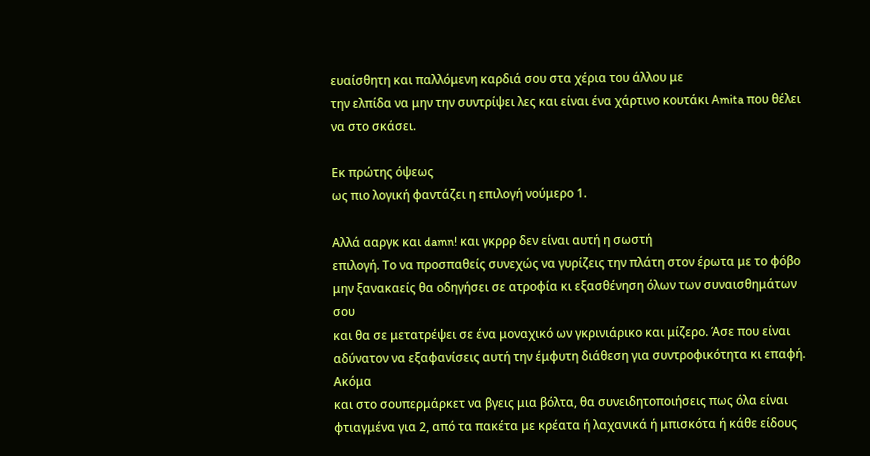ευαίσθητη και παλλόμενη καρδιά σου στα χέρια του άλλου με
την ελπίδα να μην την συντρίψει λες και είναι ένα χάρτινο κουτάκι Amita που θέλει να στο σκάσει.

Εκ πρώτης όψεως
ως πιο λογική φαντάζει η επιλογή νούμερο 1.

Αλλά ααργκ και damn! και γκρρρ δεν είναι αυτή η σωστή
επιλογή. Το να προσπαθείς συνεχώς να γυρίζεις την πλάτη στον έρωτα με το φόβο
μην ξανακαείς θα οδηγήσει σε ατροφία κι εξασθένηση όλων των συναισθημάτων σου
και θα σε μετατρέψει σε ένα μοναχικό ων γκρινιάρικο και μίζερο. Άσε που είναι
αδύνατον να εξαφανίσεις αυτή την έμφυτη διάθεση για συντροφικότητα κι επαφή. Ακόμα
και στο σουπερμάρκετ να βγεις μια βόλτα, θα συνειδητοποιήσεις πως όλα είναι
φτιαγμένα για 2, από τα πακέτα με κρέατα ή λαχανικά ή μπισκότα ή κάθε είδους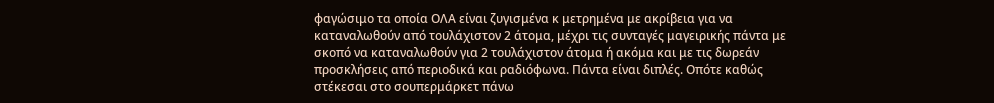φαγώσιμο τα οποία ΟΛΑ είναι ζυγισμένα κ μετρημένα με ακρίβεια για να
καταναλωθούν από τουλάχιστον 2 άτομα, μέχρι τις συνταγές μαγειρικής πάντα με
σκοπό να καταναλωθούν για 2 τουλάχιστον άτομα ή ακόμα και με τις δωρεάν
προσκλήσεις από περιοδικά και ραδιόφωνα. Πάντα είναι διπλές. Οπότε καθώς
στέκεσαι στο σουπερμάρκετ πάνω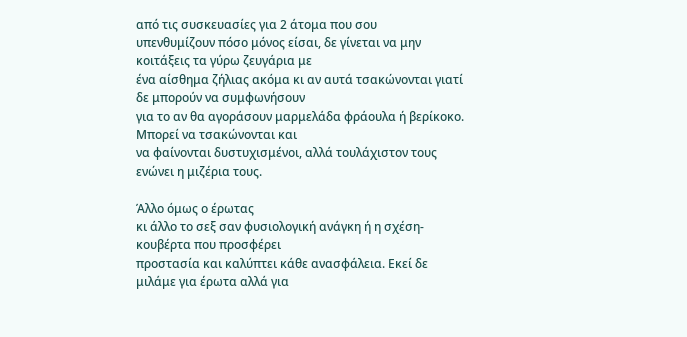από τις συσκευασίες για 2 άτομα που σου
υπενθυμίζουν πόσο μόνος είσαι, δε γίνεται να μην κοιτάξεις τα γύρω ζευγάρια με
ένα αίσθημα ζήλιας ακόμα κι αν αυτά τσακώνονται γιατί δε μπορούν να συμφωνήσουν
για το αν θα αγοράσουν μαρμελάδα φράουλα ή βερίκοκο. Μπορεί να τσακώνονται και
να φαίνονται δυστυχισμένοι, αλλά τουλάχιστον τους ενώνει η μιζέρια τους.

Άλλο όμως ο έρωτας
κι άλλο το σεξ σαν φυσιολογική ανάγκη ή η σχέση-κουβέρτα που προσφέρει
προστασία και καλύπτει κάθε ανασφάλεια. Εκεί δε μιλάμε για έρωτα αλλά για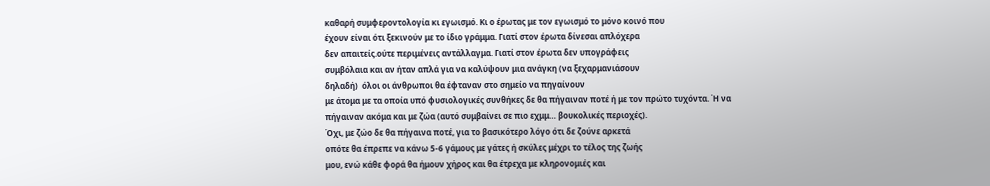καθαρή συμφεροντολογία κι εγωισμό. Κι ο έρωτας με τον εγωισμό το μόνο κοινό που
έχουν είναι ότι ξεκινούν με το ίδιο γράμμα. Γιατί στον έρωτα δίνεσαι απλόχερα
δεν απαιτείς.ούτε περιμένεις αντάλλαγμα. Γιατί στον έρωτα δεν υπογράφεις
συμβόλαια και αν ήταν απλά για να καλύψουν μια ανάγκη (να ξεχαρμανιάσουν
δηλαδή)  όλοι οι άνθρωποι θα έφταναν στο σημείο να πηγαίνουν
με άτομα με τα οποία υπό φυσιολογικές συνθήκες δε θα πήγαιναν ποτέ ή με τον πρώτο τυχόντα. Ή να
πήγαιναν ακόμα και με ζώα (αυτό συμβαίνει σε πιο εχμμ… βουκολικές περιοχές).
Όχι, με ζώο δε θα πήγαινα ποτέ, για το βασικότερο λόγο ότι δε ζούνε αρκετά
οπότε θα έπρεπε να κάνω 5-6 γάμους με γάτες ή σκύλες μέχρι το τέλος της ζωής
μου, ενώ κάθε φορά θα ήμουν χήρος και θα έτρεχα με κληρονομιές και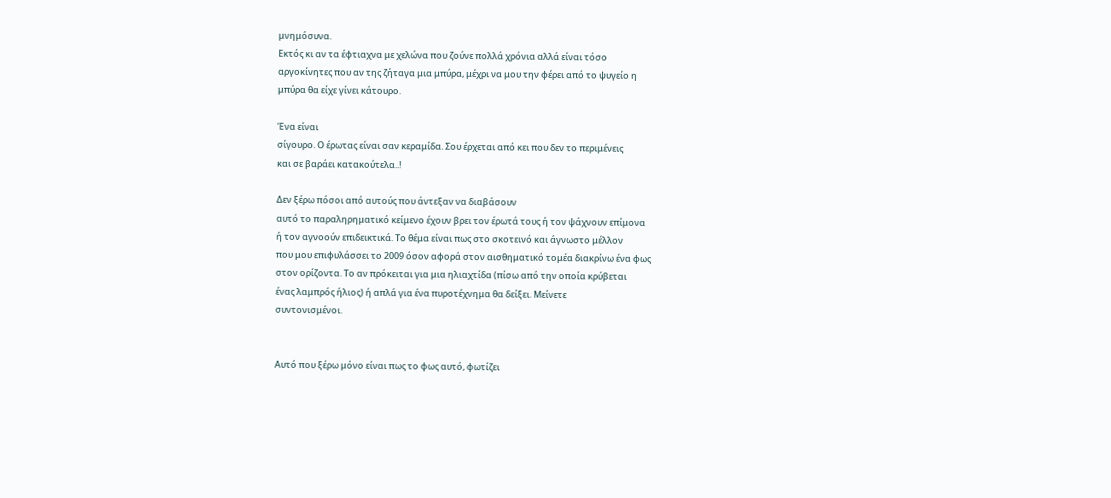μνημόσυνα.
Εκτός κι αν τα έφτιαχνα με χελώνα που ζούνε πολλά χρόνια αλλά είναι τόσο
αργοκίνητες που αν της ζήταγα μια μπύρα, μέχρι να μου την φέρει από το ψυγείο η
μπύρα θα είχε γίνει κάτουρο.

Ένα είναι
σίγουρο. Ο έρωτας είναι σαν κεραμίδα. Σου έρχεται από κει που δεν το περιμένεις
και σε βαράει κατακούτελα..!

Δεν ξέρω πόσοι από αυτούς που άντεξαν να διαβάσουν
αυτό το παραληρηματικό κείμενο έχουν βρει τον έρωτά τους ή τον ψάχνουν επίμονα
ή τον αγνοούν επιδεικτικά. Το θέμα είναι πως στο σκοτεινό και άγνωστο μέλλον
που μου επιφυλάσσει το 2009 όσον αφορά στον αισθηματικό τομέα διακρίνω ένα φως
στον ορίζοντα. Το αν πρόκειται για μια ηλιαχτίδα (πίσω από την οποία κρύβεται
ένας λαμπρός ήλιος) ή απλά για ένα πυροτέχνημα θα δείξει. Μείνετε
συντονισμένοι.


Αυτό που ξέρω μόνο είναι πως το φως αυτό, φωτίζει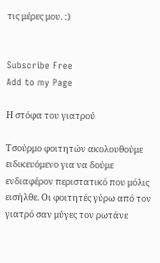τις μέρες μου. :)


Subscribe Free
Add to my Page

Η στόφα του γιατρού

Τσούρμο φοιτητών ακολουθούμε ειδικευόμενο για να δούμε ενδιαφέρον περιστατικό που μόλις εισήλθε. Οι φοιτητές γύρω από τον γιατρό σαν μύγες τον ρωτάνε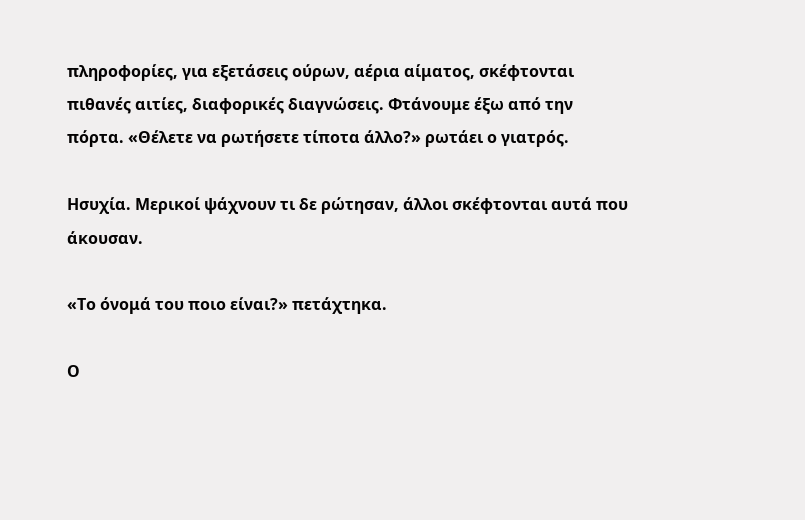πληροφορίες, για εξετάσεις ούρων, αέρια αίματος, σκέφτονται πιθανές αιτίες, διαφορικές διαγνώσεις. Φτάνουμε έξω από την πόρτα. «Θέλετε να ρωτήσετε τίποτα άλλο?» ρωτάει ο γιατρός.

Ησυχία. Μερικοί ψάχνουν τι δε ρώτησαν, άλλοι σκέφτονται αυτά που άκουσαν.

«Το όνομά του ποιο είναι?» πετάχτηκα.

Ο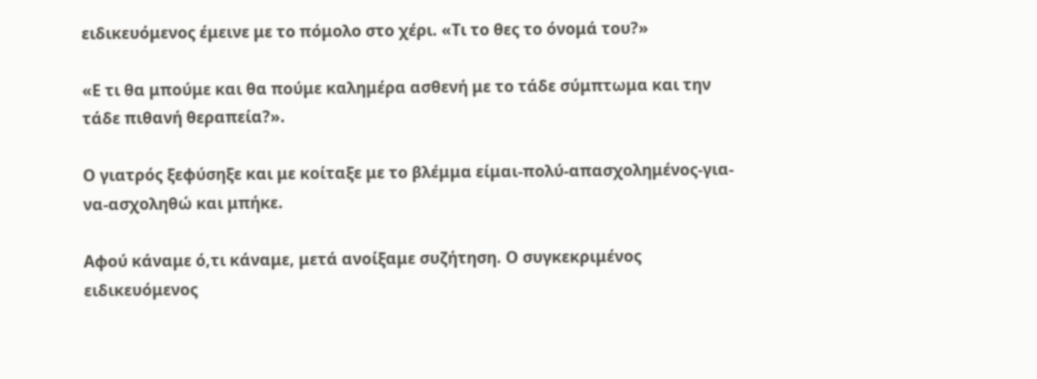ειδικευόμενος έμεινε με το πόμολο στο χέρι. «Τι το θες το όνομά του?»

«Ε τι θα μπούμε και θα πούμε καλημέρα ασθενή με το τάδε σύμπτωμα και την τάδε πιθανή θεραπεία?».

Ο γιατρός ξεφύσηξε και με κοίταξε με το βλέμμα είμαι-πολύ-απασχολημένος-για-να-ασχοληθώ και μπήκε.

Αφού κάναμε ό,τι κάναμε, μετά ανοίξαμε συζήτηση. Ο συγκεκριμένος ειδικευόμενος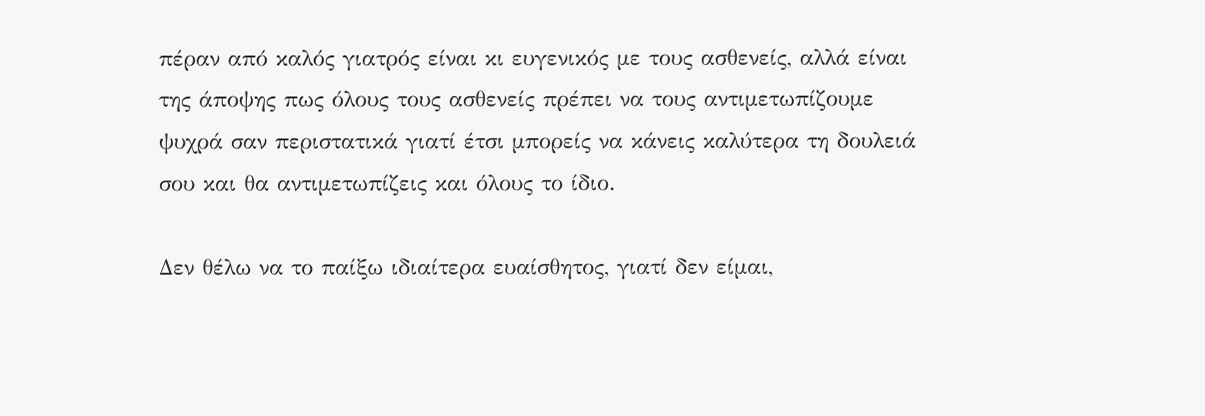πέραν από καλός γιατρός είναι κι ευγενικός με τους ασθενείς, αλλά είναι της άποψης πως όλους τους ασθενείς πρέπει να τους αντιμετωπίζουμε ψυχρά σαν περιστατικά γιατί έτσι μπορείς να κάνεις καλύτερα τη δουλειά σου και θα αντιμετωπίζεις και όλους το ίδιο.

Δεν θέλω να το παίξω ιδιαίτερα ευαίσθητος, γιατί δεν είμαι,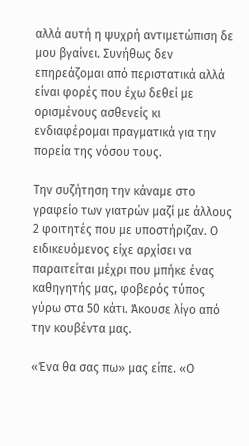αλλά αυτή η ψυχρή αντιμετώπιση δε μου βγαίνει. Συνήθως δεν επηρεάζομαι από περιστατικά αλλά είναι φορές που έχω δεθεί με ορισμένους ασθενείς κι ενδιαφέρομαι πραγματικά για την πορεία της νόσου τους.

Την συζήτηση την κάναμε στο γραφείο των γιατρών μαζί με άλλους 2 φοιτητές που με υποστήριζαν. Ο ειδικευόμενος είχε αρχίσει να παραιτείται μέχρι που μπήκε ένας καθηγητής μας, φοβερός τύπος γύρω στα 50 κάτι. Άκουσε λίγο από την κουβέντα μας.

«Ένα θα σας πω» μας είπε. «Ο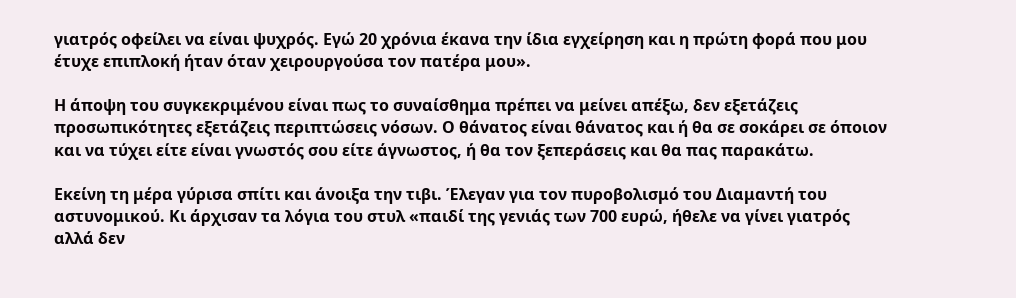γιατρός οφείλει να είναι ψυχρός. Εγώ 20 χρόνια έκανα την ίδια εγχείρηση και η πρώτη φορά που μου έτυχε επιπλοκή ήταν όταν χειρουργούσα τον πατέρα μου».

Η άποψη του συγκεκριμένου είναι πως το συναίσθημα πρέπει να μείνει απέξω, δεν εξετάζεις προσωπικότητες εξετάζεις περιπτώσεις νόσων. Ο θάνατος είναι θάνατος και ή θα σε σοκάρει σε όποιον και να τύχει είτε είναι γνωστός σου είτε άγνωστος, ή θα τον ξεπεράσεις και θα πας παρακάτω.

Εκείνη τη μέρα γύρισα σπίτι και άνοιξα την τιβι. Έλεγαν για τον πυροβολισμό του Διαμαντή του αστυνομικού. Κι άρχισαν τα λόγια του στυλ «παιδί της γενιάς των 700 ευρώ, ήθελε να γίνει γιατρός αλλά δεν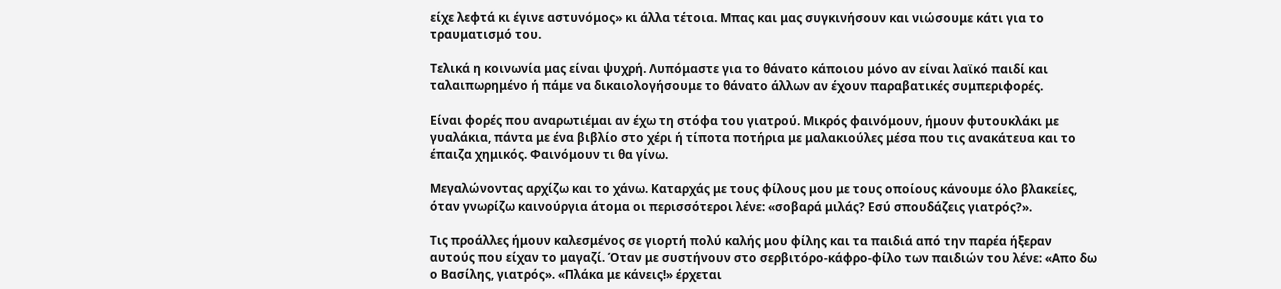είχε λεφτά κι έγινε αστυνόμος» κι άλλα τέτοια. Μπας και μας συγκινήσουν και νιώσουμε κάτι για το τραυματισμό του.

Τελικά η κοινωνία μας είναι ψυχρή. Λυπόμαστε για το θάνατο κάποιου μόνο αν είναι λαϊκό παιδί και ταλαιπωρημένο ή πάμε να δικαιολογήσουμε το θάνατο άλλων αν έχουν παραβατικές συμπεριφορές.

Είναι φορές που αναρωτιέμαι αν έχω τη στόφα του γιατρού. Μικρός φαινόμουν, ήμουν φυτουκλάκι με γυαλάκια, πάντα με ένα βιβλίο στο χέρι ή τίποτα ποτήρια με μαλακιούλες μέσα που τις ανακάτευα και το έπαιζα χημικός. Φαινόμουν τι θα γίνω.

Μεγαλώνοντας αρχίζω και το χάνω. Καταρχάς με τους φίλους μου με τους οποίους κάνουμε όλο βλακείες, όταν γνωρίζω καινούργια άτομα οι περισσότεροι λένε: «σοβαρά μιλάς? Εσύ σπουδάζεις γιατρός?».

Τις προάλλες ήμουν καλεσμένος σε γιορτή πολύ καλής μου φίλης και τα παιδιά από την παρέα ήξεραν αυτούς που είχαν το μαγαζί. Όταν με συστήνουν στο σερβιτόρο-κάφρο-φίλο των παιδιών του λένε: «Απο δω ο Βασίλης, γιατρός». «Πλάκα με κάνεις!» έρχεται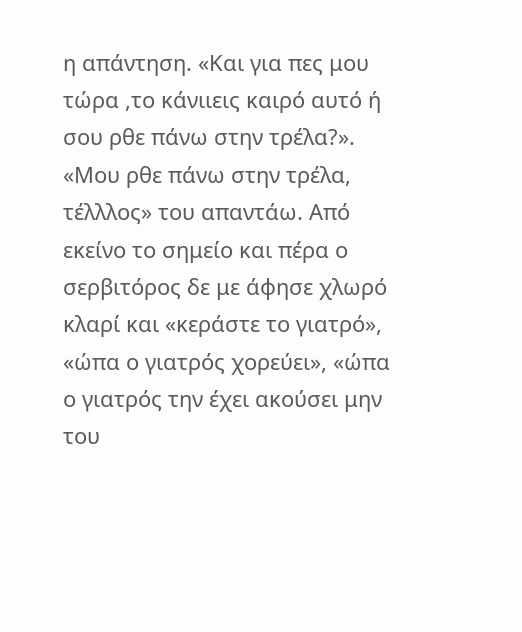η απάντηση. «Και για πες μου τώρα ,το κάνιιεις καιρό αυτό ή σου ρθε πάνω στην τρέλα?». «Μου ρθε πάνω στην τρέλα, τέλλλος» του απαντάω. Από εκείνο το σημείο και πέρα ο σερβιτόρος δε με άφησε χλωρό κλαρί και «κεράστε το γιατρό», «ώπα ο γιατρός χορεύει», «ώπα ο γιατρός την έχει ακούσει μην του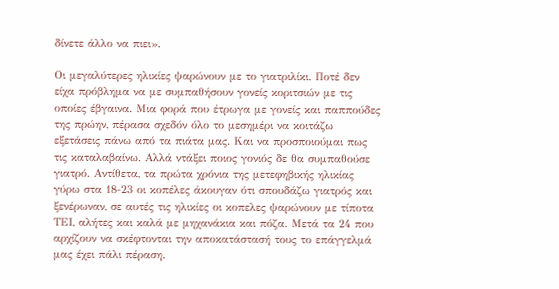δίνετε άλλο να πιει».

Οι μεγαλύτερες ηλικίες ψαρώνουν με το γιατριλίκι. Ποτέ δεν είχα πρόβλημα να με συμπαθήσουν γονείς κοριτσιών με τις οποίες έβγαινα. Μια φορά που έτρωγα με γονείς και παππούδες της πρώην, πέρασα σχεδόν όλο το μεσημέρι να κοιτάζω εξετάσεις πάνω από τα πιάτα μας. Και να προσποιούμαι πως τις καταλαβαίνω. Αλλά ντάξει ποιος γονιός δε θα συμπαθούσε γιατρό. Αντίθετα, τα πρώτα χρόνια της μετεφηβικής ηλικίας γύρω στα 18-23 οι κοπέλες άκουγαν ότι σπουδάζω γιατρός και ξενέρωναν, σε αυτές τις ηλικίες οι κοπελες ψαρώνουν με τίποτα ΤΕΙ, αλήτες και καλά με μηχανάκια και πόζα. Μετά τα 24 που αρχίζουν να σκέφτονται την αποκατάστασή τους το επάγγελμά μας έχει πάλι πέραση.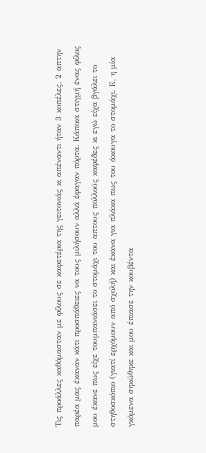Τις προάλλες καθόμασταν με φίλους σε καφετέρια της γειτονιάς κι απέναντι ήταν 3 κοπέλες. 2 απτην παρέα μας έκαναν κάτι προσπάθειες να τους μιλήσουν αλλά έφαγαν πόρτα. Κάποια στιγμή ένας φίλος μου έκανε πως είχε τουμπανιάσει το στομάχι του απτους πολλούς καφέδες κι εγώ είχα βγάλει το στηθοσκόπιο (γιατί ερχόμουν από σχολή) και έκανα για πλάκα πως του άκουγα το στομάχι. Ε, η μία γκόμενα σηκώθηκε και μου έπιασε την κουβέντα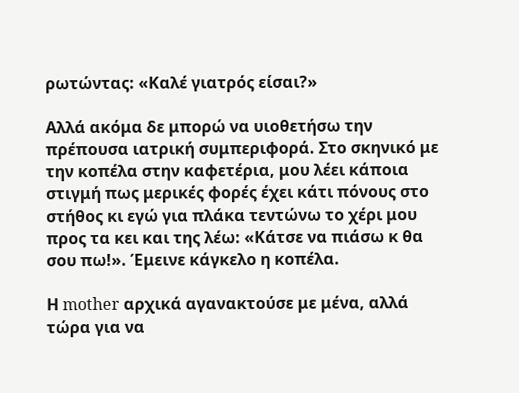ρωτώντας: «Καλέ γιατρός είσαι?»

Αλλά ακόμα δε μπορώ να υιοθετήσω την πρέπουσα ιατρική συμπεριφορά. Στο σκηνικό με την κοπέλα στην καφετέρια, μου λέει κάποια στιγμή πως μερικές φορές έχει κάτι πόνους στο στήθος κι εγώ για πλάκα τεντώνω το χέρι μου προς τα κει και της λέω: «Κάτσε να πιάσω κ θα σου πω!». Έμεινε κάγκελο η κοπέλα.

Η mother αρχικά αγανακτούσε με μένα, αλλά τώρα για να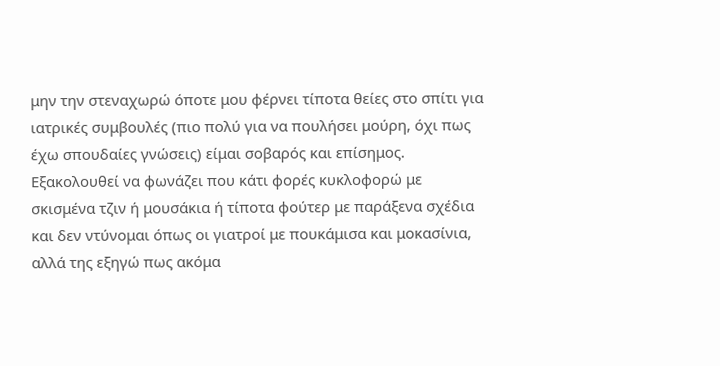μην την στεναχωρώ όποτε μου φέρνει τίποτα θείες στο σπίτι για ιατρικές συμβουλές (πιο πολύ για να πουλήσει μούρη, όχι πως έχω σπουδαίες γνώσεις) είμαι σοβαρός και επίσημος. Εξακολουθεί να φωνάζει που κάτι φορές κυκλοφορώ με σκισμένα τζιν ή μουσάκια ή τίποτα φούτερ με παράξενα σχέδια και δεν ντύνομαι όπως οι γιατροί με πουκάμισα και μοκασίνια, αλλά της εξηγώ πως ακόμα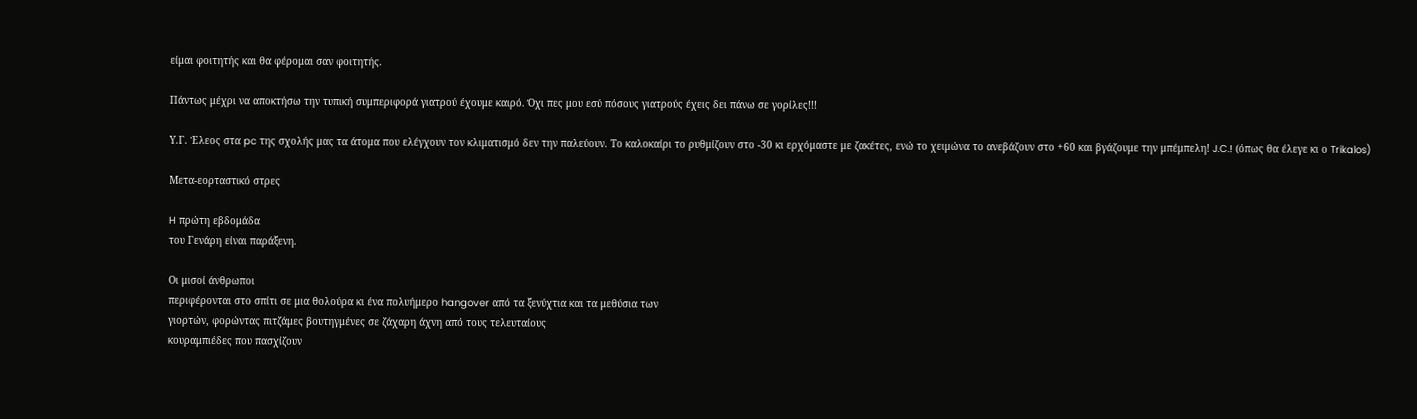είμαι φοιτητής και θα φέρομαι σαν φοιτητής.

Πάντως μέχρι να αποκτήσω την τυπική συμπεριφορά γιατρού έχουμε καιρό. Όχι πες μου εσύ πόσους γιατρούς έχεις δει πάνω σε γορίλες!!!

Υ.Γ. Έλεος στα pc της σχολής μας τα άτομα που ελέγχουν τον κλιματισμό δεν την παλεύουν. Το καλοκαίρι το ρυθμίζουν στο -30 κι ερχόμαστε με ζακέτες, ενώ το χειμώνα το ανεβάζουν στο +60 και βγάζουμε την μπέμπελη! J.C.! (όπως θα έλεγε κι ο Trikalos)

Μετα-εορταστικό στρες

H πρώτη εβδομάδα
του Γενάρη είναι παράξενη.

Οι μισοί άνθρωποι
περιφέρονται στο σπίτι σε μια θολούρα κι ένα πολυήμερο hangover από τα ξενύχτια και τα μεθύσια των
γιορτών, φορώντας πιτζάμες βουτηγμένες σε ζάχαρη άχνη από τους τελευταίους
κουραμπιέδες που πασχίζουν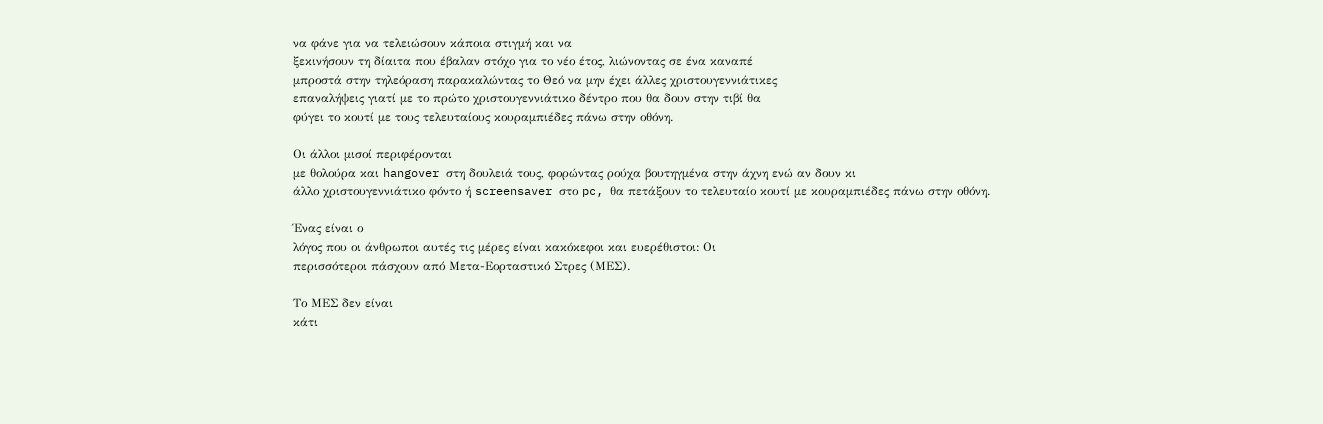να φάνε για να τελειώσουν κάποια στιγμή και να
ξεκινήσουν τη δίαιτα που έβαλαν στόχο για το νέο έτος, λιώνοντας σε ένα καναπέ
μπροστά στην τηλεόραση παρακαλώντας το Θεό να μην έχει άλλες χριστουγεννιάτικες
επαναλήψεις γιατί με το πρώτο χριστουγεννιάτικο δέντρο που θα δουν στην τιβί θα
φύγει το κουτί με τους τελευταίους κουραμπιέδες πάνω στην οθόνη.

Οι άλλοι μισοί περιφέρονται
με θολούρα και hangover στη δουλειά τους, φορώντας ρούχα βουτηγμένα στην άχνη ενώ αν δουν κι
άλλο χριστουγεννιάτικο φόντο ή screensaver στο pc, θα πετάξουν το τελευταίο κουτί με κουραμπιέδες πάνω στην οθόνη.

Ένας είναι ο
λόγος που οι άνθρωποι αυτές τις μέρες είναι κακόκεφοι και ευερέθιστοι: Οι
περισσότεροι πάσχουν από Μετα-Εορταστικό Στρες (ΜΕΣ).

Το ΜΕΣ δεν είναι
κάτι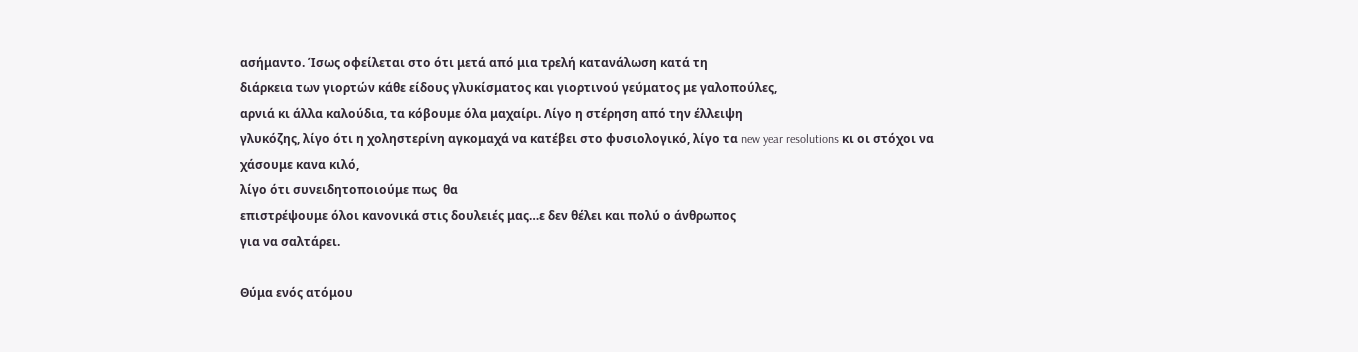ασήμαντο. Ίσως οφείλεται στο ότι μετά από μια τρελή κατανάλωση κατά τη
διάρκεια των γιορτών κάθε είδους γλυκίσματος και γιορτινού γεύματος με γαλοπούλες,
αρνιά κι άλλα καλούδια, τα κόβουμε όλα μαχαίρι. Λίγο η στέρηση από την έλλειψη
γλυκόζης, λίγο ότι η χοληστερίνη αγκομαχά να κατέβει στο φυσιολογικό, λίγο τα new year resolutions κι οι στόχοι να χάσουμε κανα κιλό,
λίγο ότι συνειδητοποιούμε πως  θα
επιστρέψουμε όλοι κανονικά στις δουλειές μας…ε δεν θέλει και πολύ ο άνθρωπος
για να σαλτάρει.

Θύμα ενός ατόμου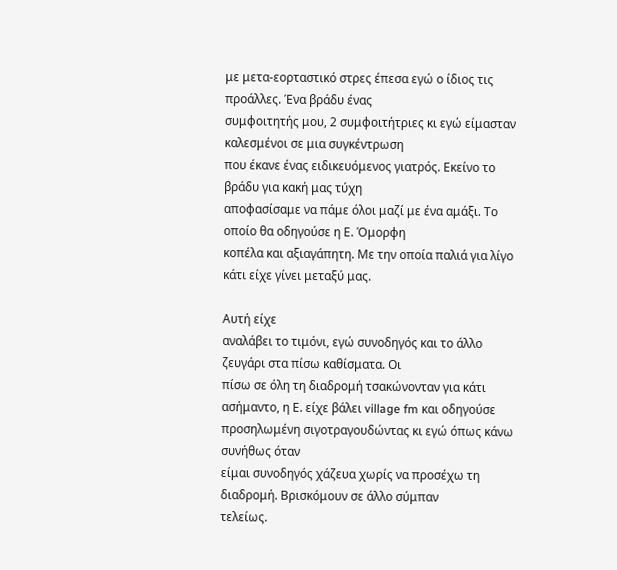με μετα-εορταστικό στρες έπεσα εγώ ο ίδιος τις προάλλες. Ένα βράδυ ένας
συμφοιτητής μου, 2 συμφοιτήτριες κι εγώ είμασταν καλεσμένοι σε μια συγκέντρωση
που έκανε ένας ειδικευόμενος γιατρός. Εκείνο το βράδυ για κακή μας τύχη
αποφασίσαμε να πάμε όλοι μαζί με ένα αμάξι. Το οποίο θα οδηγούσε η Ε. Όμορφη
κοπέλα και αξιαγάπητη. Με την οποία παλιά για λίγο κάτι είχε γίνει μεταξύ μας.

Αυτή είχε
αναλάβει το τιμόνι, εγώ συνοδηγός και το άλλο ζευγάρι στα πίσω καθίσματα. Οι
πίσω σε όλη τη διαδρομή τσακώνονταν για κάτι ασήμαντο, η Ε. είχε βάλει village fm και οδηγούσε προσηλωμένη σιγοτραγουδώντας κι εγώ όπως κάνω συνήθως όταν
είμαι συνοδηγός χάζευα χωρίς να προσέχω τη διαδρομή. Βρισκόμουν σε άλλο σύμπαν
τελείως.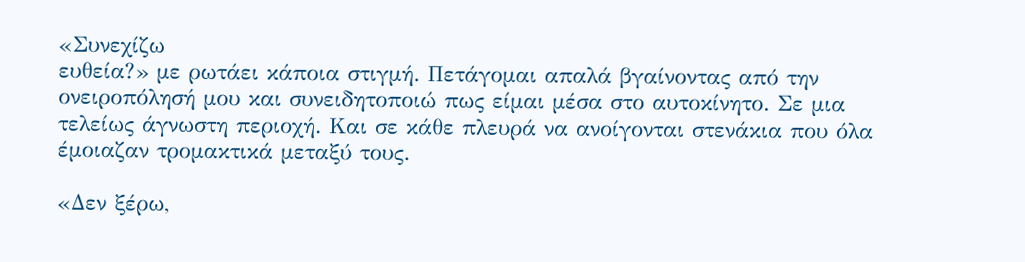«Συνεχίζω
ευθεία?» με ρωτάει κάποια στιγμή. Πετάγομαι απαλά βγαίνοντας από την
ονειροπόλησή μου και συνειδητοποιώ πως είμαι μέσα στο αυτοκίνητο. Σε μια
τελείως άγνωστη περιοχή. Και σε κάθε πλευρά να ανοίγονται στενάκια που όλα
έμοιαζαν τρομακτικά μεταξύ τους.

«Δεν ξέρω,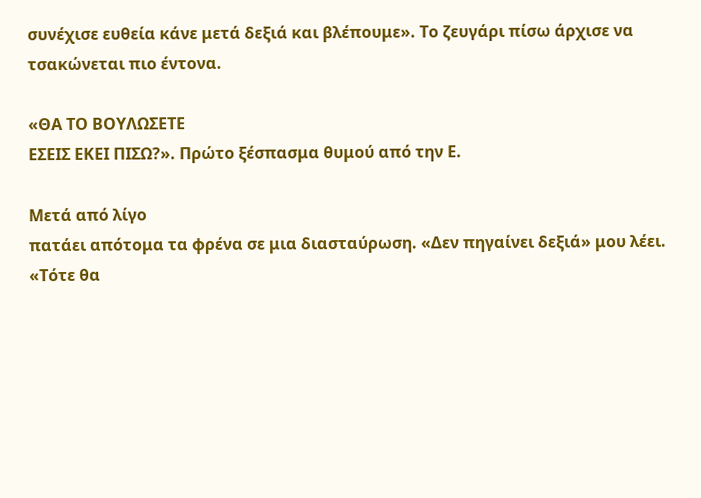συνέχισε ευθεία κάνε μετά δεξιά και βλέπουμε». Το ζευγάρι πίσω άρχισε να
τσακώνεται πιο έντονα.

«ΘΑ ΤΟ ΒΟΥΛΩΣΕΤΕ
ΕΣΕΙΣ ΕΚΕΙ ΠΙΣΩ?». Πρώτο ξέσπασμα θυμού από την Ε.

Μετά από λίγο
πατάει απότομα τα φρένα σε μια διασταύρωση. «Δεν πηγαίνει δεξιά» μου λέει.
«Τότε θα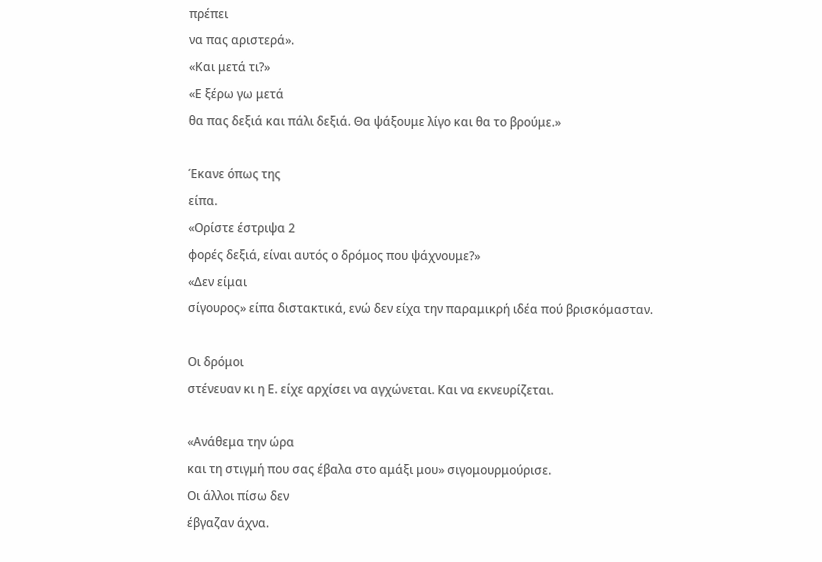πρέπει
να πας αριστερά».
«Και μετά τι?»
«Ε ξέρω γω μετά
θα πας δεξιά και πάλι δεξιά. Θα ψάξουμε λίγο και θα το βρούμε.»

Έκανε όπως της
είπα.
«Ορίστε έστριψα 2
φορές δεξιά, είναι αυτός ο δρόμος που ψάχνουμε?»
«Δεν είμαι
σίγουρος» είπα διστακτικά, ενώ δεν είχα την παραμικρή ιδέα πού βρισκόμασταν.

Οι δρόμοι
στένευαν κι η Ε. είχε αρχίσει να αγχώνεται. Και να εκνευρίζεται.

«Ανάθεμα την ώρα
και τη στιγμή που σας έβαλα στο αμάξι μου» σιγομουρμούρισε.
Οι άλλοι πίσω δεν
έβγαζαν άχνα.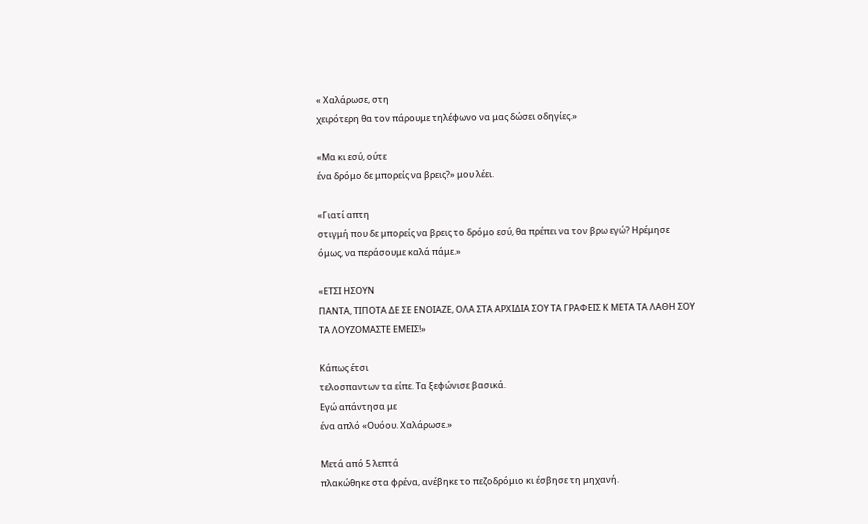« Χαλάρωσε, στη
χειρότερη θα τον πάρουμε τηλέφωνο να μας δώσει οδηγίες.»

«Μα κι εσύ, ούτε
ένα δρόμο δε μπορείς να βρεις?» μου λέει.

«Γιατί απτη
στιγμή που δε μπορείς να βρεις το δρόμο εσύ, θα πρέπει να τον βρω εγώ? Ηρέμησε
όμως, να περάσουμε καλά πάμε.»

«ΕΤΣΙ ΗΣΟΥΝ
ΠΑΝΤΑ, ΤΙΠΟΤΑ ΔΕ ΣΕ ΕΝΟΙΑΖΕ, ΟΛΑ ΣΤΑ ΑΡΧΙΔΙΑ ΣΟΥ ΤΑ ΓΡΑΦΕΙΣ Κ ΜΕΤΑ ΤΑ ΛΑΘΗ ΣΟΥ
ΤΑ ΛΟΥΖΟΜΑΣΤΕ ΕΜΕΙΣ!»

Κάπως έτσι
τελοσπαντων τα είπε. Τα ξεφώνισε βασικά.
Εγώ απάντησα με
ένα απλό «Ουόου. Χαλάρωσε.»

Μετά από 5 λεπτά
πλακώθηκε στα φρένα, ανέβηκε το πεζοδρόμιο κι έσβησε τη μηχανή.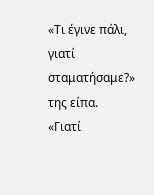«Τι έγινε πάλι,
γιατί σταματήσαμε?» της είπα.
«Γιατί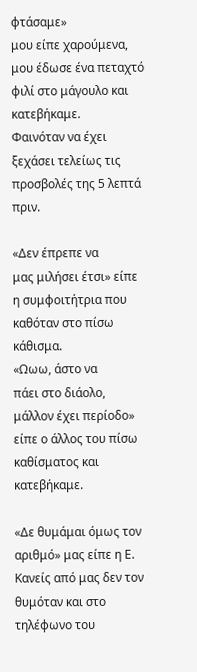φτάσαμε»
μου είπε χαρούμενα, μου έδωσε ένα πεταχτό φιλί στο μάγουλο και κατεβήκαμε.
Φαινόταν να έχει ξεχάσει τελείως τις προσβολές της 5 λεπτά πριν.

«Δεν έπρεπε να
μας μιλήσει έτσι» είπε η συμφοιτήτρια που καθόταν στο πίσω κάθισμα.
«Ωωω, άστο να
πάει στο διάολο, μάλλον έχει περίοδο» είπε ο άλλος του πίσω καθίσματος και
κατεβήκαμε.

«Δε θυμάμαι όμως τον αριθμό» μας είπε η Ε.
Κανείς από μας δεν τον θυμόταν και στο τηλέφωνο του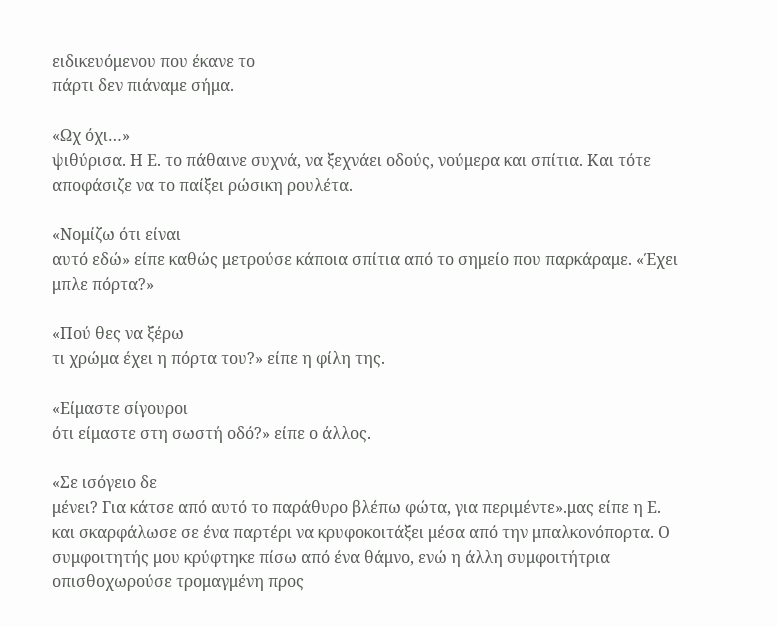ειδικευόμενου που έκανε το
πάρτι δεν πιάναμε σήμα.

«Ωχ όχι…»
ψιθύρισα. Η Ε. το πάθαινε συχνά, να ξεχνάει οδούς, νούμερα και σπίτια. Και τότε
αποφάσιζε να το παίξει ρώσικη ρουλέτα.

«Νομίζω ότι είναι
αυτό εδώ» είπε καθώς μετρούσε κάποια σπίτια από το σημείο που παρκάραμε. «Έχει
μπλε πόρτα?»

«Πού θες να ξέρω
τι χρώμα έχει η πόρτα του?» είπε η φίλη της.

«Είμαστε σίγουροι
ότι είμαστε στη σωστή οδό?» είπε ο άλλος.

«Σε ισόγειο δε
μένει? Για κάτσε από αυτό το παράθυρο βλέπω φώτα, για περιμέντε».μας είπε η Ε.
και σκαρφάλωσε σε ένα παρτέρι να κρυφοκοιτάξει μέσα από την μπαλκονόπορτα. Ο
συμφοιτητής μου κρύφτηκε πίσω από ένα θάμνο, ενώ η άλλη συμφοιτήτρια
οπισθοχωρούσε τρομαγμένη προς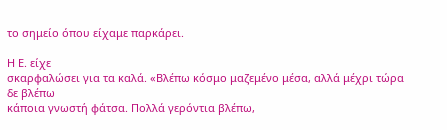το σημείο όπου είχαμε παρκάρει.

Η Ε. είχε
σκαρφαλώσει για τα καλά. «Βλέπω κόσμο μαζεμένο μέσα, αλλά μέχρι τώρα δε βλέπω
κάποια γνωστή φάτσα. Πολλά γερόντια βλέπω,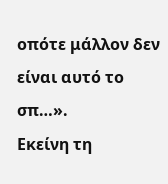οπότε μάλλον δεν είναι αυτό το σπ…».
Εκείνη τη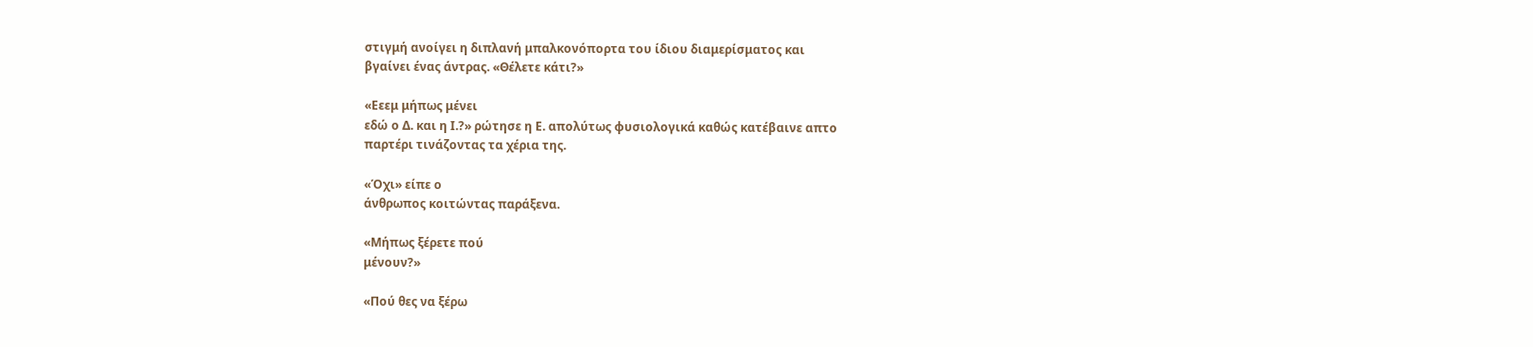στιγμή ανοίγει η διπλανή μπαλκονόπορτα του ίδιου διαμερίσματος και
βγαίνει ένας άντρας. «Θέλετε κάτι?»

«Εεεμ μήπως μένει
εδώ ο Δ. και η Ι.?» ρώτησε η Ε. απολύτως φυσιολογικά καθώς κατέβαινε απτο
παρτέρι τινάζοντας τα χέρια της.

«Όχι» είπε ο
άνθρωπος κοιτώντας παράξενα.

«Μήπως ξέρετε πού
μένουν?»

«Πού θες να ξέρω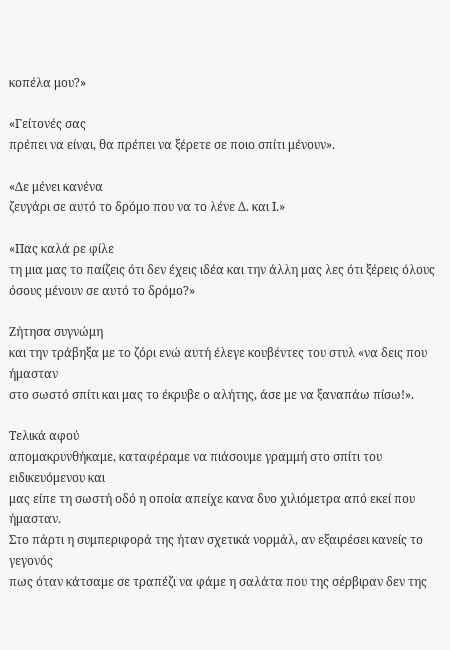κοπέλα μου?»

«Γείτονές σας
πρέπει να είναι, θα πρέπει να ξέρετε σε ποιο σπίτι μένουν».

«Δε μένει κανένα
ζευγάρι σε αυτό το δρόμο που να το λένε Δ. και Ι.»

«Πας καλά ρε φίλε
τη μια μας το παίζεις ότι δεν έχεις ιδέα και την άλλη μας λες ότι ξέρεις όλους
όσους μένουν σε αυτό το δρόμο?»

Ζήτησα συγνώμη
και την τράβηξα με το ζόρι ενώ αυτή έλεγε κουβέντες του στυλ «να δεις που ήμασταν
στο σωστό σπίτι και μας το έκρυβε ο αλήτης, άσε με να ξαναπάω πίσω!».

Τελικά αφού
απομακρυνθήκαμε, καταφέραμε να πιάσουμε γραμμή στο σπίτι του ειδικευόμενου και
μας είπε τη σωστή οδό η οποία απείχε κανα δυο χιλιόμετρα από εκεί που ήμασταν.
Στο πάρτι η συμπεριφορά της ήταν σχετικά νορμάλ, αν εξαιρέσει κανείς το γεγονός
πως όταν κάτσαμε σε τραπέζι να φάμε η σαλάτα που της σέρβιραν δεν της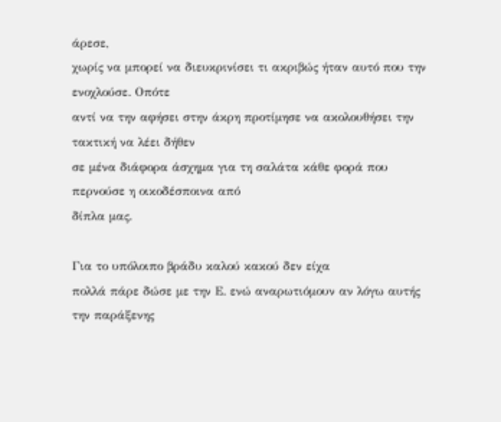άρεσε,
χωρίς να μπορεί να διευκρινίσει τι ακριβώς ήταν αυτό που την ενοχλούσε. Οπότε
αντί να την αφήσει στην άκρη προτίμησε να ακολουθήσει την τακτική να λέει δήθεν
σε μένα διάφορα άσχημα για τη σαλάτα κάθε φορά που περνούσε η οικοδέσποινα από
δίπλα μας.

Για το υπόλοιπο βράδυ καλού κακού δεν είχα
πολλά πάρε δώσε με την Ε. ενώ αναρωτιόμουν αν λόγω αυτής την παράξενης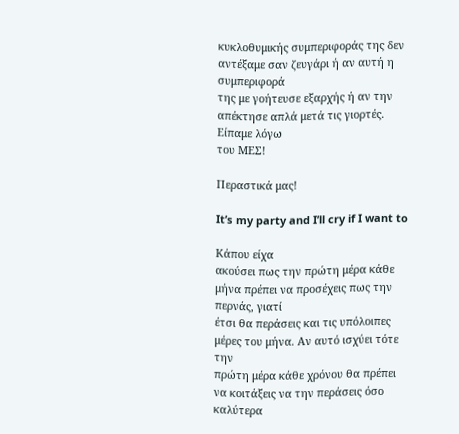κυκλοθυμικής συμπεριφοράς της δεν αντέξαμε σαν ζευγάρι ή αν αυτή η συμπεριφορά
της με γοήτευσε εξαρχής ή αν την απέκτησε απλά μετά τις γιορτές. Είπαμε λόγω
του ΜΕΣ!

Περαστικά μας!

It’s my party and I’ll cry if I want to

Κάπου είχα
ακούσει πως την πρώτη μέρα κάθε μήνα πρέπει να προσέχεις πως την περνάς, γιατί
έτσι θα περάσεις και τις υπόλοιπες μέρες του μήνα. Αν αυτό ισχύει τότε την
πρώτη μέρα κάθε χρόνου θα πρέπει να κοιτάξεις να την περάσεις όσο καλύτερα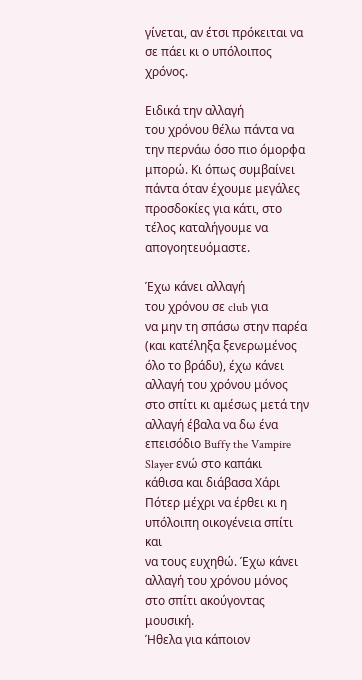γίνεται, αν έτσι πρόκειται να σε πάει κι ο υπόλοιπος χρόνος.

Ειδικά την αλλαγή
του χρόνου θέλω πάντα να την περνάω όσο πιο όμορφα μπορώ. Κι όπως συμβαίνει πάντα όταν έχουμε μεγάλες προσδοκίες για κάτι, στο τέλος καταλήγουμε να απογοητευόμαστε.

Έχω κάνει αλλαγή
του χρόνου σε club για
να μην τη σπάσω στην παρέα (και κατέληξα ξενερωμένος όλο το βράδυ), έχω κάνει
αλλαγή του χρόνου μόνος στο σπίτι κι αμέσως μετά την αλλαγή έβαλα να δω ένα
επεισόδιο Buffy the Vampire Slayer ενώ στο καπάκι
κάθισα και διάβασα Χάρι Πότερ μέχρι να έρθει κι η υπόλοιπη οικογένεια σπίτι και
να τους ευχηθώ. Έχω κάνει αλλαγή του χρόνου μόνος στο σπίτι ακούγοντας μουσική.
Ήθελα για κάποιον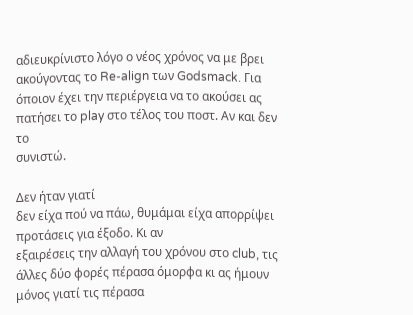αδιευκρίνιστο λόγο ο νέος χρόνος να με βρει ακούγοντας το Re-align των Godsmack. Για όποιον έχει την περιέργεια να το ακούσει ας πατήσει το play στο τέλος του ποστ. Αν και δεν το
συνιστώ.

Δεν ήταν γιατί
δεν είχα πού να πάω, θυμάμαι είχα απορρίψει προτάσεις για έξοδο. Κι αν
εξαιρέσεις την αλλαγή του χρόνου στο club, τις άλλες δύο φορές πέρασα όμορφα κι ας ήμουν μόνος γιατί τις πέρασα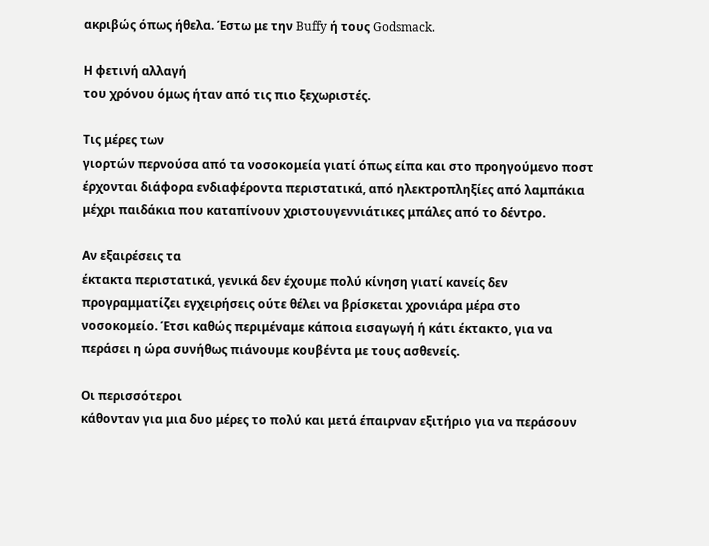ακριβώς όπως ήθελα. Έστω με την Buffy ή τους Godsmack.

Η φετινή αλλαγή
του χρόνου όμως ήταν από τις πιο ξεχωριστές.

Τις μέρες των
γιορτών περνούσα από τα νοσοκομεία γιατί όπως είπα και στο προηγούμενο ποστ
έρχονται διάφορα ενδιαφέροντα περιστατικά, από ηλεκτροπληξίες από λαμπάκια
μέχρι παιδάκια που καταπίνουν χριστουγεννιάτικες μπάλες από το δέντρο.

Αν εξαιρέσεις τα
έκτακτα περιστατικά, γενικά δεν έχουμε πολύ κίνηση γιατί κανείς δεν
προγραμματίζει εγχειρήσεις ούτε θέλει να βρίσκεται χρονιάρα μέρα στο
νοσοκομείο. Έτσι καθώς περιμέναμε κάποια εισαγωγή ή κάτι έκτακτο, για να
περάσει η ώρα συνήθως πιάνουμε κουβέντα με τους ασθενείς.

Οι περισσότεροι
κάθονταν για μια δυο μέρες το πολύ και μετά έπαιρναν εξιτήριο για να περάσουν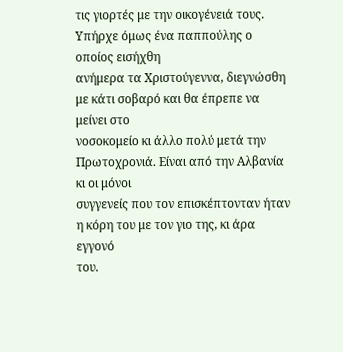τις γιορτές με την οικογένειά τους. Υπήρχε όμως ένα παππούλης ο οποίος εισήχθη
ανήμερα τα Χριστούγεννα, διεγνώσθη με κάτι σοβαρό και θα έπρεπε να μείνει στο
νοσοκομείο κι άλλο πολύ μετά την Πρωτοχρονιά. Είναι από την Αλβανία κι οι μόνοι
συγγενείς που τον επισκέπτονταν ήταν η κόρη του με τον γιο της, κι άρα εγγονό
του.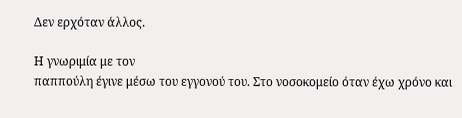Δεν ερχόταν άλλος.

Η γνωριμία με τον
παππούλη έγινε μέσω του εγγονού του. Στο νοσοκομείο όταν έχω χρόνο και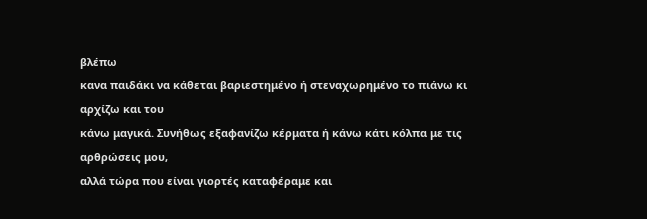βλέπω
κανα παιδάκι να κάθεται βαριεστημένο ή στεναχωρημένο το πιάνω κι αρχίζω και του
κάνω μαγικά. Συνήθως εξαφανίζω κέρματα ή κάνω κάτι κόλπα με τις αρθρώσεις μου,
αλλά τώρα που είναι γιορτές καταφέραμε και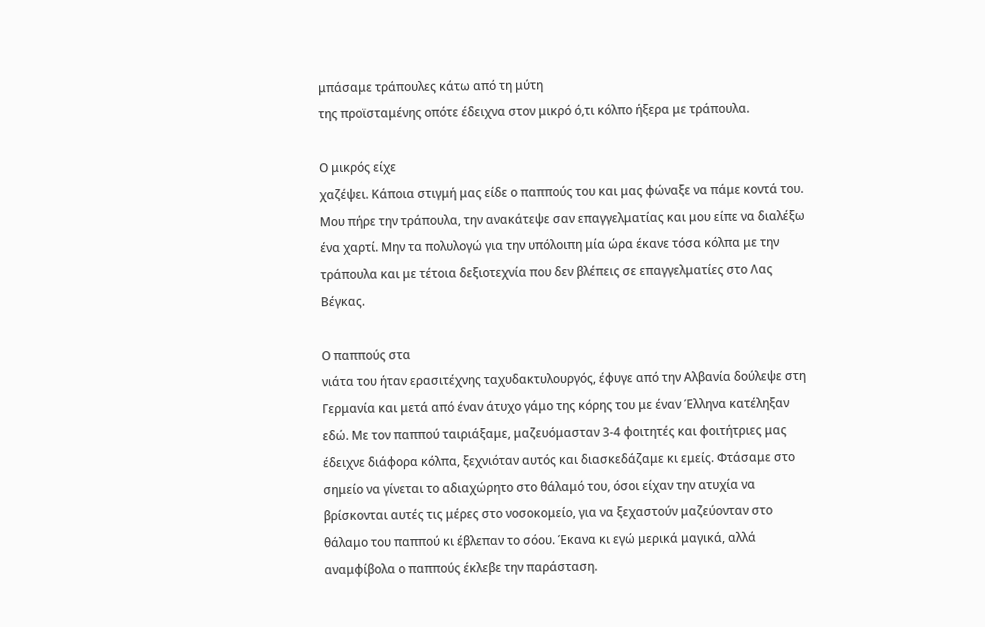μπάσαμε τράπουλες κάτω από τη μύτη
της προϊσταμένης οπότε έδειχνα στον μικρό ό,τι κόλπο ήξερα με τράπουλα.

Ο μικρός είχε
χαζέψει. Κάποια στιγμή μας είδε ο παππούς του και μας φώναξε να πάμε κοντά του.
Μου πήρε την τράπουλα, την ανακάτεψε σαν επαγγελματίας και μου είπε να διαλέξω
ένα χαρτί. Μην τα πολυλογώ για την υπόλοιπη μία ώρα έκανε τόσα κόλπα με την
τράπουλα και με τέτοια δεξιοτεχνία που δεν βλέπεις σε επαγγελματίες στο Λας
Βέγκας.

Ο παππούς στα
νιάτα του ήταν ερασιτέχνης ταχυδακτυλουργός, έφυγε από την Αλβανία δούλεψε στη
Γερμανία και μετά από έναν άτυχο γάμο της κόρης του με έναν Έλληνα κατέληξαν
εδώ. Με τον παππού ταιριάξαμε, μαζευόμασταν 3-4 φοιτητές και φοιτήτριες μας
έδειχνε διάφορα κόλπα, ξεχνιόταν αυτός και διασκεδάζαμε κι εμείς. Φτάσαμε στο
σημείο να γίνεται το αδιαχώρητο στο θάλαμό του, όσοι είχαν την ατυχία να
βρίσκονται αυτές τις μέρες στο νοσοκομείο, για να ξεχαστούν μαζεύονταν στο
θάλαμο του παππού κι έβλεπαν το σόου. Έκανα κι εγώ μερικά μαγικά, αλλά
αναμφίβολα ο παππούς έκλεβε την παράσταση.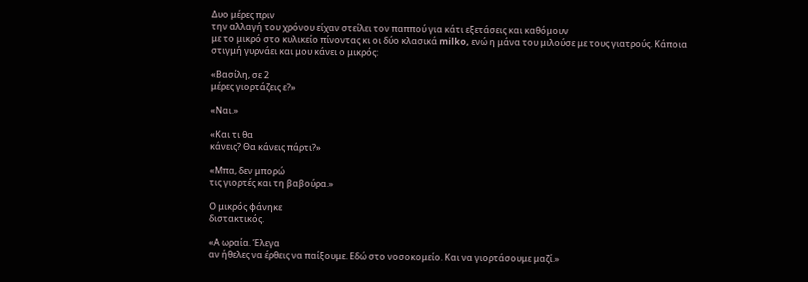Δυο μέρες πριν
την αλλαγή του χρόνου είχαν στείλει τον παππού για κάτι εξετάσεις και καθόμουν
με το μικρό στο κυλικείο πίνοντας κι οι δύο κλασικά milko, ενώ η μάνα του μιλούσε με τους γιατρούς. Κάποια
στιγμή γυρνάει και μου κάνει ο μικρός:

«Βασίλη, σε 2
μέρες γιορτάζεις ε?»

«Ναι.»

«Και τι θα
κάνεις? Θα κάνεις πάρτι?»

«Μπα, δεν μπορώ
τις γιορτές και τη βαβούρα.»

Ο μικρός φάνηκε
διστακτικός.

«Α ωραία. Έλεγα
αν ήθελες να έρθεις να παίξουμε. Εδώ στο νοσοκομείο. Και να γιορτάσουμε μαζί.»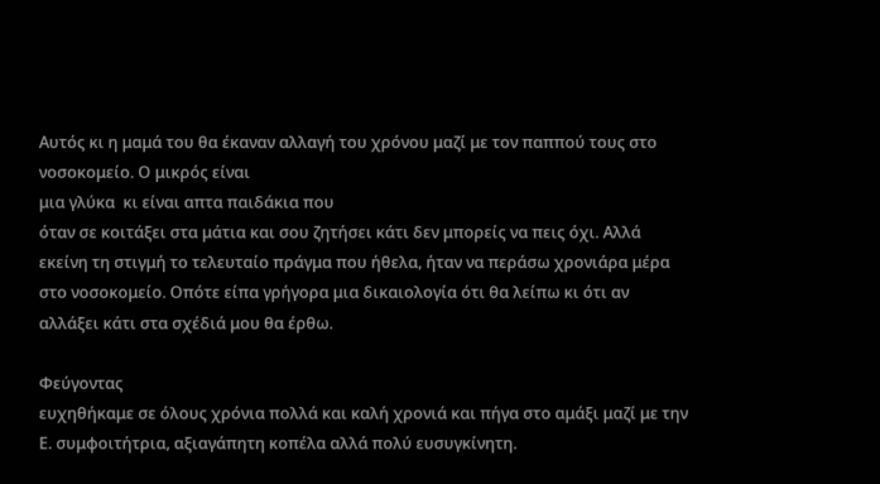Αυτός κι η μαμά του θα έκαναν αλλαγή του χρόνου μαζί με τον παππού τους στο νοσοκομείο. Ο μικρός είναι
μια γλύκα  κι είναι απτα παιδάκια που
όταν σε κοιτάξει στα μάτια και σου ζητήσει κάτι δεν μπορείς να πεις όχι. Αλλά
εκείνη τη στιγμή το τελευταίο πράγμα που ήθελα, ήταν να περάσω χρονιάρα μέρα
στο νοσοκομείο. Οπότε είπα γρήγορα μια δικαιολογία ότι θα λείπω κι ότι αν
αλλάξει κάτι στα σχέδιά μου θα έρθω.

Φεύγοντας
ευχηθήκαμε σε όλους χρόνια πολλά και καλή χρονιά και πήγα στο αμάξι μαζί με την
Ε. συμφοιτήτρια, αξιαγάπητη κοπέλα αλλά πολύ ευσυγκίνητη.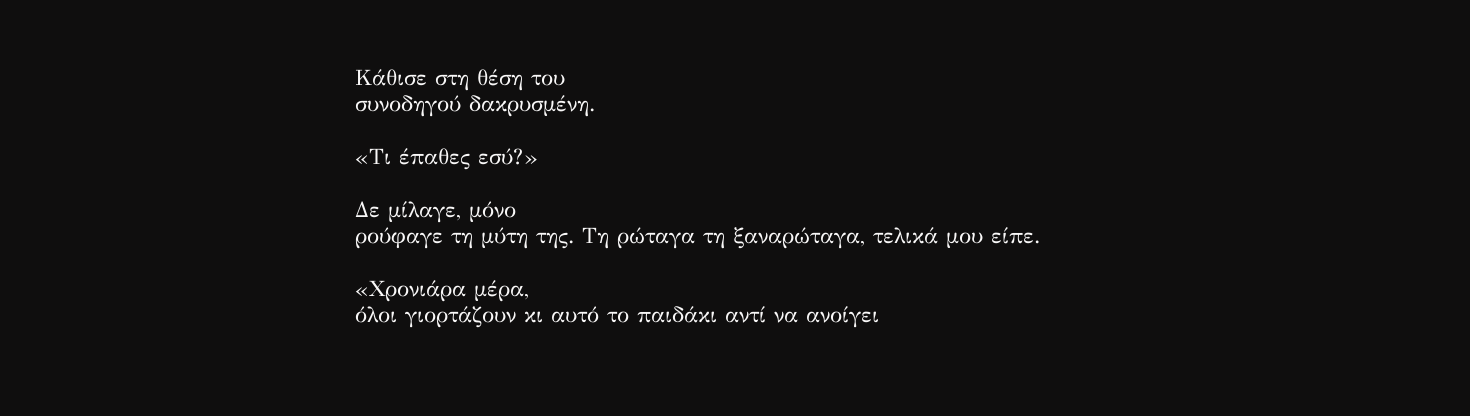Κάθισε στη θέση του
συνοδηγού δακρυσμένη.

«Τι έπαθες εσύ?»

Δε μίλαγε, μόνο
ρούφαγε τη μύτη της. Τη ρώταγα τη ξαναρώταγα, τελικά μου είπε.

«Χρονιάρα μέρα,
όλοι γιορτάζουν κι αυτό το παιδάκι αντί να ανοίγει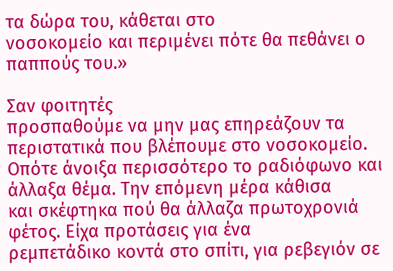τα δώρα του, κάθεται στο
νοσοκομείο και περιμένει πότε θα πεθάνει ο παππούς του.»

Σαν φοιτητές
προσπαθούμε να μην μας επηρεάζουν τα περιστατικά που βλέπουμε στο νοσοκομείο.
Οπότε άνοιξα περισσότερο το ραδιόφωνο και άλλαξα θέμα. Την επόμενη μέρα κάθισα
και σκέφτηκα πού θα άλλαζα πρωτοχρονιά φέτος. Είχα προτάσεις για ένα
ρεμπετάδικο κοντά στο σπίτι, για ρεβεγιόν σε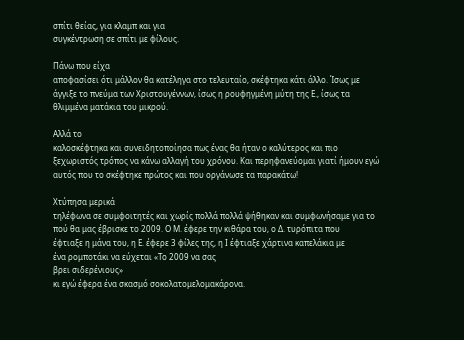σπίτι θείας, για κλαμπ και για
συγκέντρωση σε σπίτι με φίλους.

Πάνω που είχα
αποφασίσει ότι μάλλον θα κατέληγα στο τελευταίο, σκέφτηκα κάτι άλλο. Ίσως με
άγγιξε το πνεύμα των Χριστουγέννων, ίσως η ρουφηγμένη μύτη της Ε., ίσως τα
θλιμμένα ματάκια του μικρού.

Αλλά το
καλοσκέφτηκα και συνειδητοποίησα πως ένας θα ήταν ο καλύτερος και πιο
ξεχωριστός τρόπος να κάνω αλλαγή του χρόνου. Και περηφανεύομαι γιατί ήμουν εγώ
αυτός που το σκέφτηκε πρώτος και που οργάνωσε τα παρακάτω!

Χτύπησα μερικά
τηλέφωνα σε συμφοιτητές και χωρίς πολλά πολλά ψήθηκαν και συμφωνήσαμε για το
πού θα μας έβρισκε το 2009. Ο Μ. έφερε την κιθάρα του, ο Δ. τυρόπιτα που
έφτιαξε η μάνα του, η Ε. έφερε 3 φίλες της, η Ι έφτιαξε χάρτινα καπελάκια με
ένα ρομποτάκι να εύχεται «Το 2009 να σας
βρει σιδερένιους»
κι εγώ έφερα ένα σκασμό σοκολατομελομακάρονα.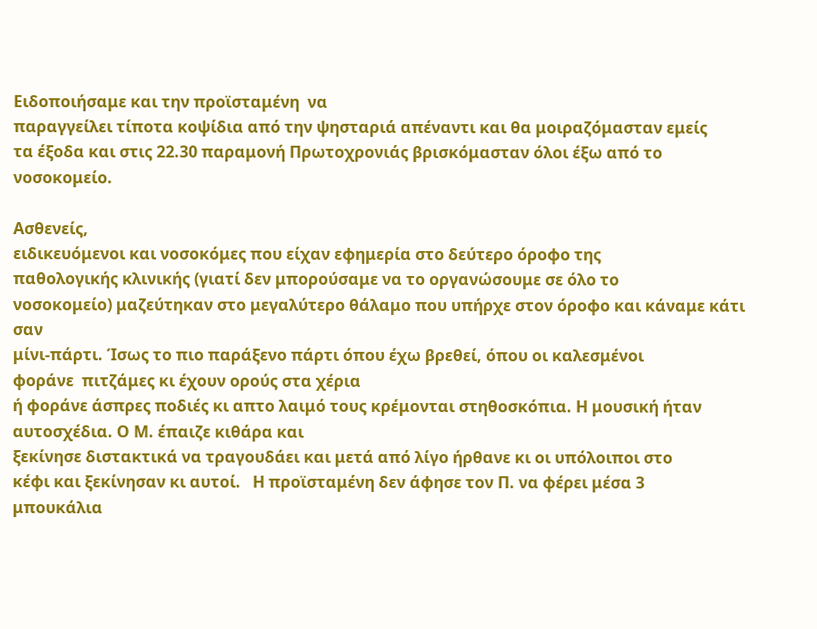Ειδοποιήσαμε και την προϊσταμένη  να
παραγγείλει τίποτα κοψίδια από την ψησταριά απέναντι και θα μοιραζόμασταν εμείς
τα έξοδα και στις 22.30 παραμονή Πρωτοχρονιάς βρισκόμασταν όλοι έξω από το
νοσοκομείο.

Ασθενείς,
ειδικευόμενοι και νοσοκόμες που είχαν εφημερία στο δεύτερο όροφο της
παθολογικής κλινικής (γιατί δεν μπορούσαμε να το οργανώσουμε σε όλο το
νοσοκομείο) μαζεύτηκαν στο μεγαλύτερο θάλαμο που υπήρχε στον όροφο και κάναμε κάτι σαν
μίνι-πάρτι. Ίσως το πιο παράξενο πάρτι όπου έχω βρεθεί, όπου οι καλεσμένοι
φοράνε  πιτζάμες κι έχουν ορούς στα χέρια
ή φοράνε άσπρες ποδιές κι απτο λαιμό τους κρέμονται στηθοσκόπια. Η μουσική ήταν αυτοσχέδια. Ο Μ. έπαιζε κιθάρα και
ξεκίνησε διστακτικά να τραγουδάει και μετά από λίγο ήρθανε κι οι υπόλοιποι στο
κέφι και ξεκίνησαν κι αυτοί.   Η προϊσταμένη δεν άφησε τον Π. να φέρει μέσα 3
μπουκάλια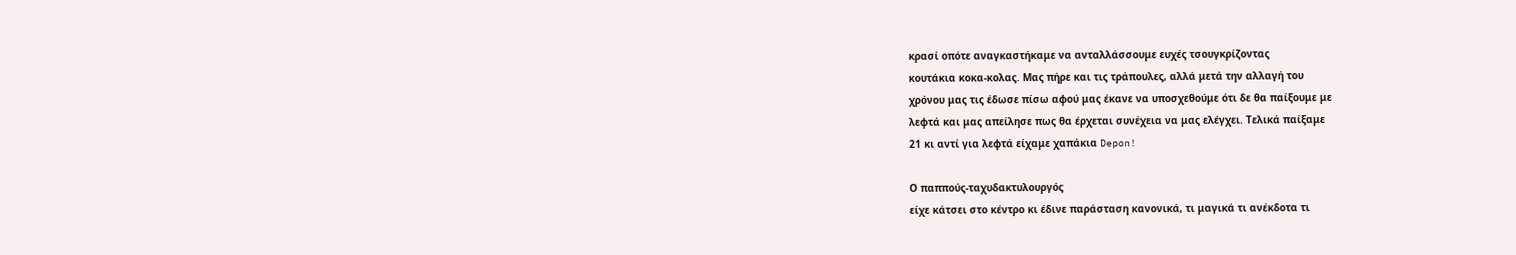κρασί οπότε αναγκαστήκαμε να ανταλλάσσουμε ευχές τσουγκρίζοντας
κουτάκια κοκα-κολας. Μας πήρε και τις τράπουλες, αλλά μετά την αλλαγή του
χρόνου μας τις έδωσε πίσω αφού μας έκανε να υποσχεθούμε ότι δε θα παίξουμε με
λεφτά και μας απείλησε πως θα έρχεται συνέχεια να μας ελέγχει. Τελικά παίξαμε
21 κι αντί για λεφτά είχαμε χαπάκια Depon!

Ο παππούς-ταχυδακτυλουργός
είχε κάτσει στο κέντρο κι έδινε παράσταση κανονικά, τι μαγικά τι ανέκδοτα τι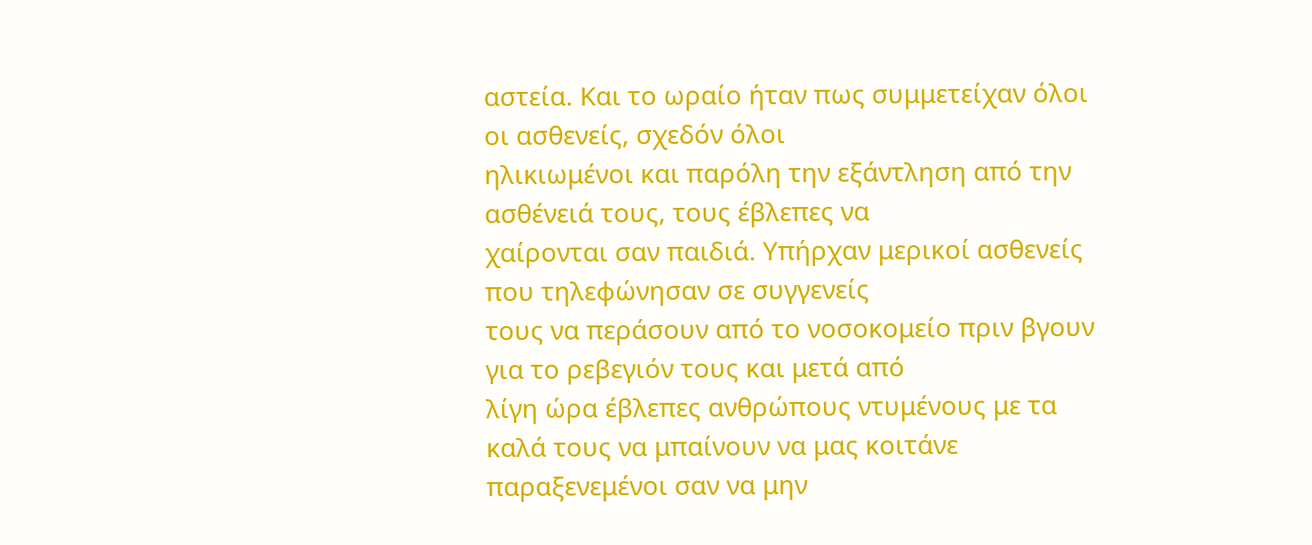αστεία. Και το ωραίο ήταν πως συμμετείχαν όλοι οι ασθενείς, σχεδόν όλοι
ηλικιωμένοι και παρόλη την εξάντληση από την ασθένειά τους, τους έβλεπες να
χαίρονται σαν παιδιά. Υπήρχαν μερικοί ασθενείς που τηλεφώνησαν σε συγγενείς
τους να περάσουν από το νοσοκομείο πριν βγουν για το ρεβεγιόν τους και μετά από
λίγη ώρα έβλεπες ανθρώπους ντυμένους με τα καλά τους να μπαίνουν να μας κοιτάνε
παραξενεμένοι σαν να μην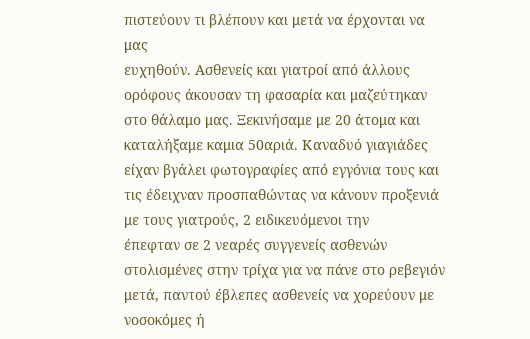πιστεύουν τι βλέπουν και μετά να έρχονται να μας
ευχηθούν. Ασθενείς και γιατροί από άλλους ορόφους άκουσαν τη φασαρία και μαζεύτηκαν
στο θάλαμο μας. Ξεκινήσαμε με 20 άτομα και καταλήξαμε καμια 50αριά. Καναδυό γιαγιάδες είχαν βγάλει φωτογραφίες από εγγόνια τους και
τις έδειχναν προσπαθώντας να κάνουν προξενιά με τους γιατρούς, 2 ειδικευόμενοι την
έπεφταν σε 2 νεαρές συγγενείς ασθενών στολισμένες στην τρίχα για να πάνε στο ρεβεγιόν μετά, παντού έβλεπες ασθενείς να χορεύουν με
νοσοκόμες ή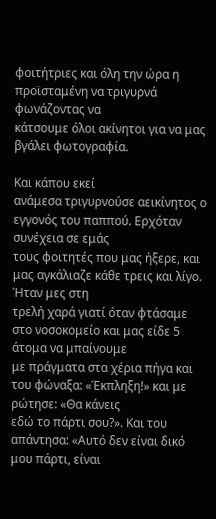φοιτήτριες και όλη την ώρα η προϊσταμένη να τριγυρνά φωνάζοντας να
κάτσουμε όλοι ακίνητοι για να μας βγάλει φωτογραφία.

Και κάπου εκεί
ανάμεσα τριγυρνούσε αεικίνητος ο εγγονός του παππού. Ερχόταν συνέχεια σε εμάς
τους φοιτητές που μας ήξερε, και μας αγκάλιαζε κάθε τρεις και λίγο. Ήταν μες στη
τρελή χαρά γιατί όταν φτάσαμε στο νοσοκομείο και μας είδε 5 άτομα να μπαίνουμε
με πράγματα στα χέρια πήγα και του φώναξα: «Έκπληξη!» και με ρώτησε: «Θα κάνεις
εδώ το πάρτι σου?». Και του απάντησα: «Αυτό δεν είναι δικό μου πάρτι, είναι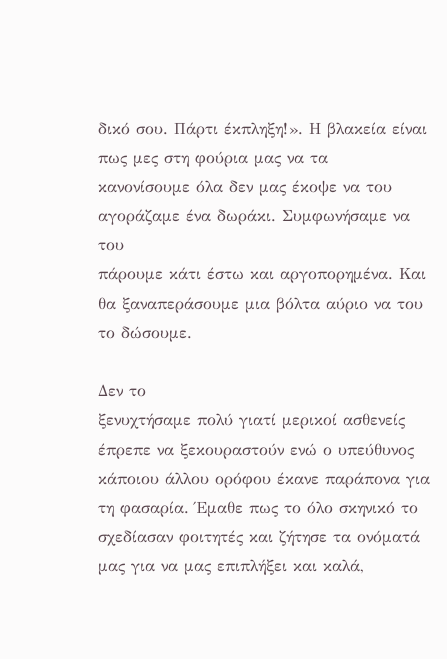δικό σου. Πάρτι έκπληξη!». Η βλακεία είναι πως μες στη φούρια μας να τα
κανονίσουμε όλα δεν μας έκοψε να του αγοράζαμε ένα δωράκι. Συμφωνήσαμε να του
πάρουμε κάτι έστω και αργοπορημένα. Και θα ξαναπεράσουμε μια βόλτα αύριο να του το δώσουμε.

Δεν το
ξενυχτήσαμε πολύ γιατί μερικοί ασθενείς έπρεπε να ξεκουραστούν ενώ ο υπεύθυνος
κάποιου άλλου ορόφου έκανε παράπονα για τη φασαρία. Έμαθε πως το όλο σκηνικό το
σχεδίασαν φοιτητές και ζήτησε τα ονόματά μας για να μας επιπλήξει και καλά,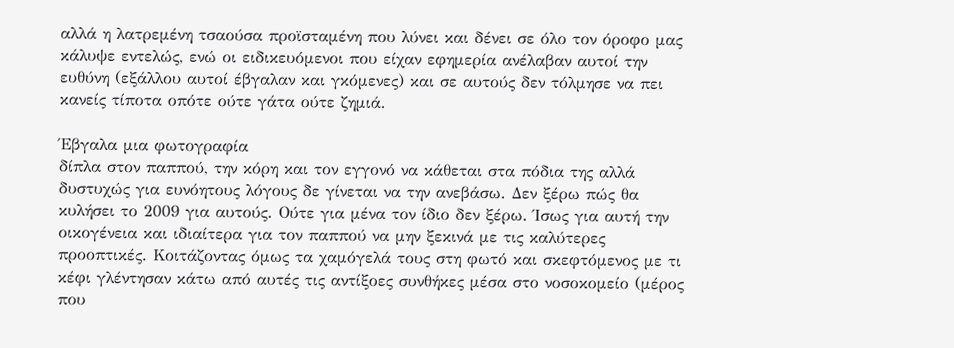αλλά η λατρεμένη τσαούσα προϊσταμένη που λύνει και δένει σε όλο τον όροφο μας
κάλυψε εντελώς, ενώ οι ειδικευόμενοι που είχαν εφημερία ανέλαβαν αυτοί την
ευθύνη (εξάλλου αυτοί έβγαλαν και γκόμενες) και σε αυτούς δεν τόλμησε να πει
κανείς τίποτα οπότε ούτε γάτα ούτε ζημιά.

Έβγαλα μια φωτογραφία
δίπλα στον παππού, την κόρη και τον εγγονό να κάθεται στα πόδια της αλλά
δυστυχώς για ευνόητους λόγους δε γίνεται να την ανεβάσω. Δεν ξέρω πώς θα
κυλήσει το 2009 για αυτούς. Ούτε για μένα τον ίδιο δεν ξέρω. Ίσως για αυτή την
οικογένεια και ιδιαίτερα για τον παππού να μην ξεκινά με τις καλύτερες
προοπτικές. Κοιτάζοντας όμως τα χαμόγελά τους στη φωτό και σκεφτόμενος με τι
κέφι γλέντησαν κάτω από αυτές τις αντίξοες συνθήκες μέσα στο νοσοκομείο (μέρος
που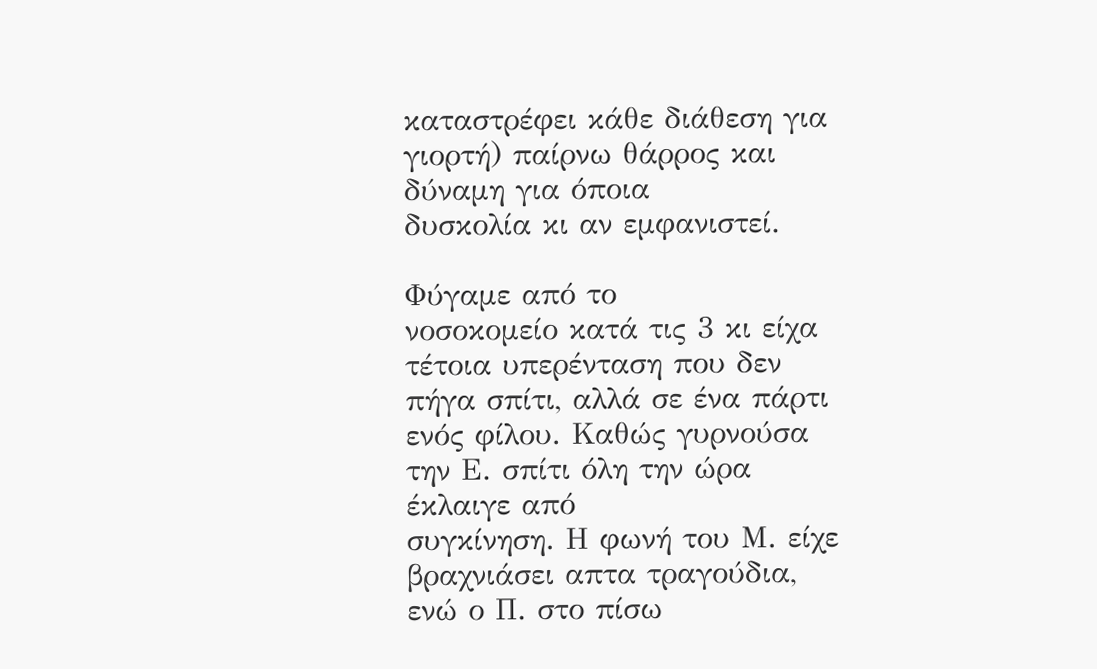καταστρέφει κάθε διάθεση για γιορτή) παίρνω θάρρος και δύναμη για όποια
δυσκολία κι αν εμφανιστεί.

Φύγαμε από το
νοσοκομείο κατά τις 3 κι είχα τέτοια υπερένταση που δεν πήγα σπίτι, αλλά σε ένα πάρτι ενός φίλου. Καθώς γυρνούσα την Ε. σπίτι όλη την ώρα έκλαιγε από
συγκίνηση. Η φωνή του Μ. είχε βραχνιάσει απτα τραγούδια, ενώ ο Π. στο πίσω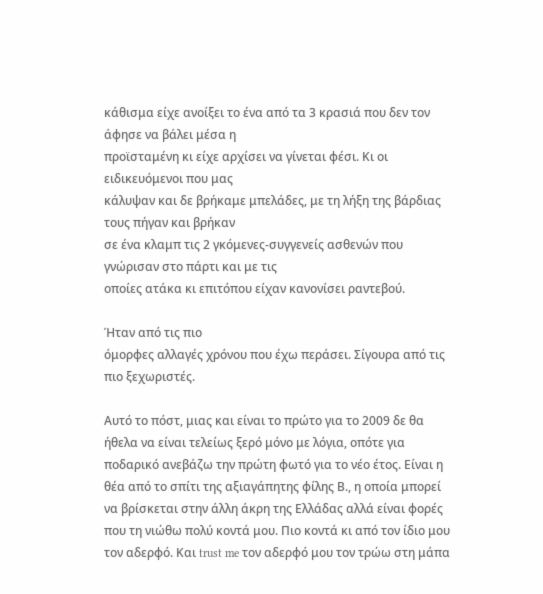κάθισμα είχε ανοίξει το ένα από τα 3 κρασιά που δεν τον άφησε να βάλει μέσα η
προϊσταμένη κι είχε αρχίσει να γίνεται φέσι. Κι οι ειδικευόμενοι που μας
κάλυψαν και δε βρήκαμε μπελάδες, με τη λήξη της βάρδιας τους πήγαν και βρήκαν
σε ένα κλαμπ τις 2 γκόμενες-συγγενείς ασθενών που γνώρισαν στο πάρτι και με τις
οποίες ατάκα κι επιτόπου είχαν κανονίσει ραντεβού.

Ήταν από τις πιο
όμορφες αλλαγές χρόνου που έχω περάσει. Σίγουρα από τις πιο ξεχωριστές.

Αυτό το πόστ, μιας και είναι το πρώτο για το 2009 δε θα ήθελα να είναι τελείως ξερό μόνο με λόγια, οπότε για ποδαρικό ανεβάζω την πρώτη φωτό για το νέο έτος. Είναι η θέα από το σπίτι της αξιαγάπητης φίλης Β., η οποία μπορεί να βρίσκεται στην άλλη άκρη της Ελλάδας αλλά είναι φορές που τη νιώθω πολύ κοντά μου. Πιο κοντά κι από τον ίδιο μου τον αδερφό. Και trust me τον αδερφό μου τον τρώω στη μάπα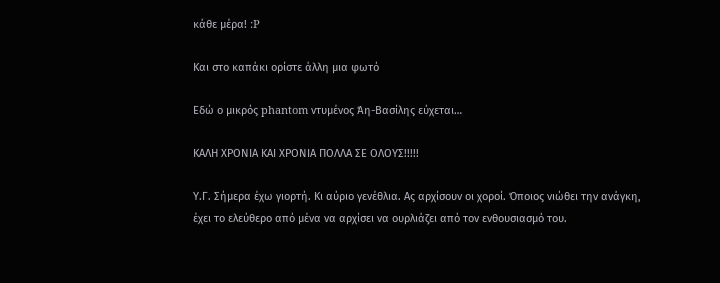κάθε μέρα! :P

Και στο καπάκι ορίστε άλλη μια φωτό

Εδώ ο μικρός phantom ντυμένος Άη-Βασίλης εύχεται…

ΚΑΛΗ ΧΡΟΝΙΑ ΚΑΙ ΧΡΟΝΙΑ ΠΟΛΛΑ ΣΕ ΟΛΟΥΣ!!!!!

Υ.Γ. Σήμερα έχω γιορτή. Κι αύριο γενέθλια. Ας αρχίσουν οι χοροί. Όποιος νιώθει την ανάγκη,
έχει το ελεύθερο από μένα να αρχίσει να ουρλιάζει από τον ενθουσιασμό του.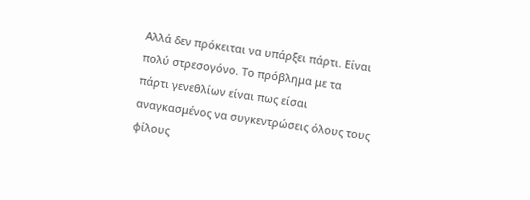Αλλά δεν πρόκειται να υπάρξει πάρτι. Είναι πολύ στρεσογόνο. Το πρόβλημα με τα
πάρτι γενεθλίων είναι πως είσαι αναγκασμένος να συγκεντρώσεις όλους τους φίλους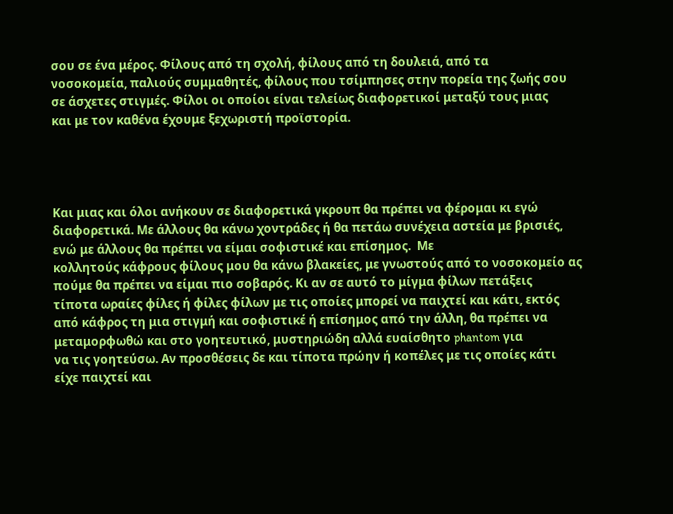σου σε ένα μέρος. Φίλους από τη σχολή, φίλους από τη δουλειά, από τα
νοσοκομεία, παλιούς συμμαθητές, φίλους που τσίμπησες στην πορεία της ζωής σου
σε άσχετες στιγμές. Φίλοι οι οποίοι είναι τελείως διαφορετικοί μεταξύ τους μιας
και με τον καθένα έχουμε ξεχωριστή προϊστορία.




Και μιας και όλοι ανήκουν σε διαφορετικά γκρουπ θα πρέπει να φέρομαι κι εγώ
διαφορετικά. Με άλλους θα κάνω χοντράδες ή θα πετάω συνέχεια αστεία με βρισιές,
ενώ με άλλους θα πρέπει να είμαι σοφιστικέ και επίσημος.  Με
κολλητούς κάφρους φίλους μου θα κάνω βλακείες, με γνωστούς από το νοσοκομείο ας
πούμε θα πρέπει να είμαι πιο σοβαρός. Κι αν σε αυτό το μίγμα φίλων πετάξεις
τίποτα ωραίες φίλες ή φίλες φίλων με τις οποίες μπορεί να παιχτεί και κάτι, εκτός
από κάφρος τη μια στιγμή και σοφιστικέ ή επίσημος από την άλλη, θα πρέπει να
μεταμορφωθώ και στο γοητευτικό, μυστηριώδη αλλά ευαίσθητο phantom για
να τις γοητεύσω. Αν προσθέσεις δε και τίποτα πρώην ή κοπέλες με τις οποίες κάτι
είχε παιχτεί και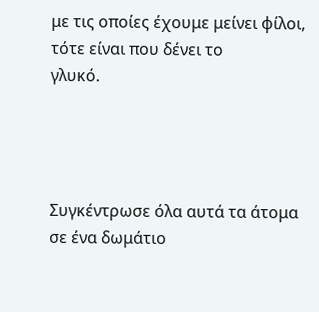με τις οποίες έχουμε μείνει φίλοι, τότε είναι που δένει το
γλυκό.




Συγκέντρωσε όλα αυτά τα άτομα σε ένα δωμάτιο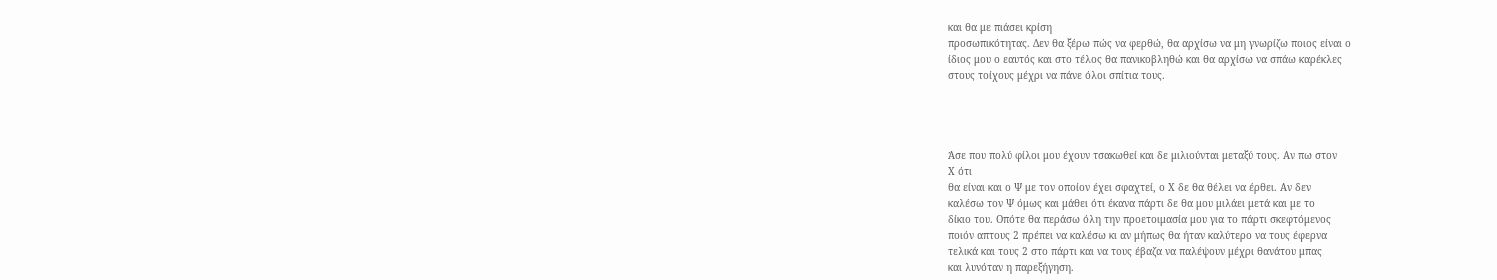και θα με πιάσει κρίση
προσωπικότητας. Δεν θα ξέρω πώς να φερθώ, θα αρχίσω να μη γνωρίζω ποιος είναι ο
ίδιος μου ο εαυτός και στο τέλος θα πανικοβληθώ και θα αρχίσω να σπάω καρέκλες
στους τοίχους μέχρι να πάνε όλοι σπίτια τους.




Άσε που πολύ φίλοι μου έχουν τσακωθεί και δε μιλιούνται μεταξύ τους. Αν πω στον
X ότι
θα είναι και ο Ψ με τον οποίον έχει σφαχτεί, ο Χ δε θα θέλει να έρθει. Αν δεν
καλέσω τον Ψ όμως και μάθει ότι έκανα πάρτι δε θα μου μιλάει μετά και με το
δίκιο του. Οπότε θα περάσω όλη την προετοιμασία μου για το πάρτι σκεφτόμενος
ποιόν απτους 2 πρέπει να καλέσω κι αν μήπως θα ήταν καλύτερο να τους έφερνα
τελικά και τους 2 στο πάρτι και να τους έβαζα να παλέψουν μέχρι θανάτου μπας
και λυνόταν η παρεξήγηση.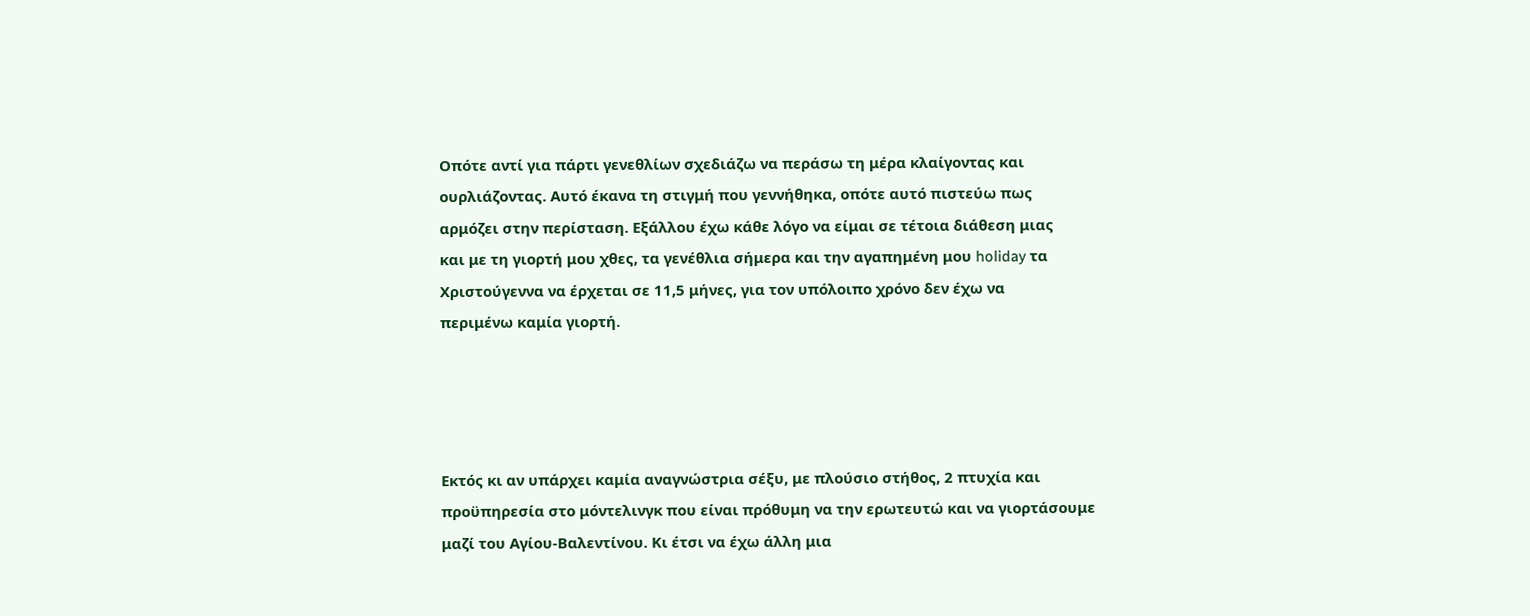Οπότε αντί για πάρτι γενεθλίων σχεδιάζω να περάσω τη μέρα κλαίγοντας και
ουρλιάζοντας. Αυτό έκανα τη στιγμή που γεννήθηκα, οπότε αυτό πιστεύω πως
αρμόζει στην περίσταση. Εξάλλου έχω κάθε λόγο να είμαι σε τέτοια διάθεση μιας
και με τη γιορτή μου χθες, τα γενέθλια σήμερα και την αγαπημένη μου holiday τα
Χριστούγεννα να έρχεται σε 11,5 μήνες, για τον υπόλοιπο χρόνο δεν έχω να
περιμένω καμία γιορτή.




Εκτός κι αν υπάρχει καμία αναγνώστρια σέξυ, με πλούσιο στήθος, 2 πτυχία και
προϋπηρεσία στο μόντελινγκ που είναι πρόθυμη να την ερωτευτώ και να γιορτάσουμε
μαζί του Αγίου-Βαλεντίνου. Κι έτσι να έχω άλλη μια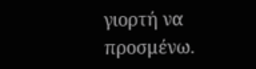γιορτή να προσμένω.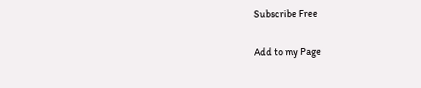Subscribe Free

Add to my Page